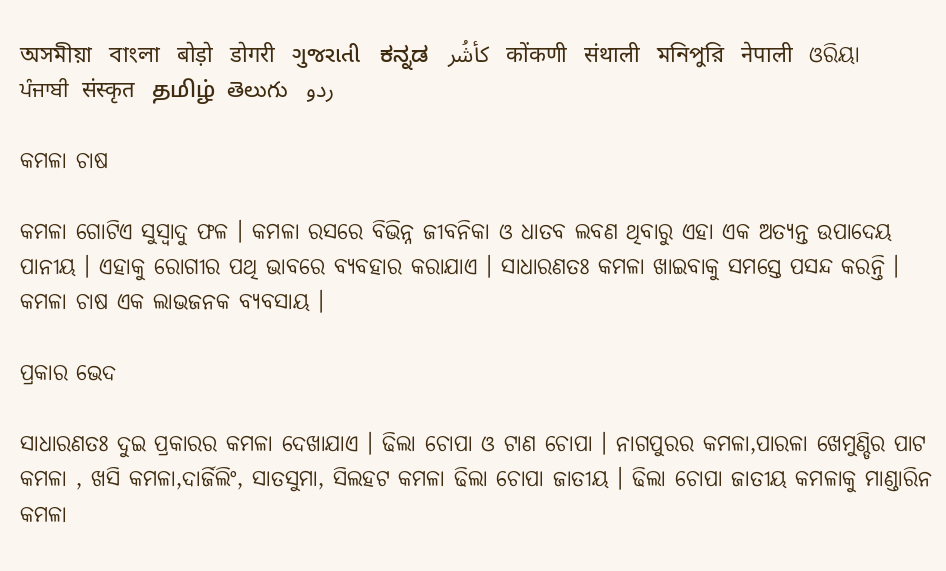অসমীয়া   বাংলা   बोड़ो   डोगरी   ગુજરાતી   ಕನ್ನಡ   كأشُر   कोंकणी   संथाली   মনিপুরি   नेपाली   ଓରିୟା   ਪੰਜਾਬੀ   संस्कृत   தமிழ்  తెలుగు   ردو

କମଳା ଚାଷ

କମଳା ଗୋଟିଏ ସୁସ୍ଵାଦୁ ଫଳ । କମଳା ରସରେ ବିଭିନ୍ନ ଜୀବନିକା ଓ ଧାତବ ଲବଣ ଥିବାରୁ ଏହା ଏକ ଅତ୍ୟନ୍ତ ଉପାଦେୟ ପାନୀୟ । ଏହାକୁ ରୋଗୀର ପଥି ଭାବରେ ବ୍ୟବହାର କରାଯାଏ । ସାଧାରଣତଃ କମଳା ଖାଇବାକୁ ସମସ୍ତେ ପସନ୍ଦ କରନ୍ତି । କମଳା ଚାଷ ଏକ ଲାଭଜନକ ବ୍ୟବସାୟ ।

ପ୍ରକାର ଭେଦ

ସାଧାରଣତଃ ଦୁଇ ପ୍ରକାରର କମଳା ଦେଖାଯାଏ । ଢିଲା ଚୋପା ଓ ଟାଣ ଚୋପା । ନାଗପୁରର କମଳା,ପାରଳା ଖେମୁଣ୍ଡିର ପାଟ କମଳା , ଖସି କମଳା,ଦାର୍ଜିଲିଂ, ସାତସୁମା, ସିଲହଟ କମଳା ଢିଲା ଚୋପା ଜାତୀୟ । ଢିଲା ଚୋପା ଜାତୀୟ କମଳାକୁ ମାଣ୍ଡାରିନ କମଳା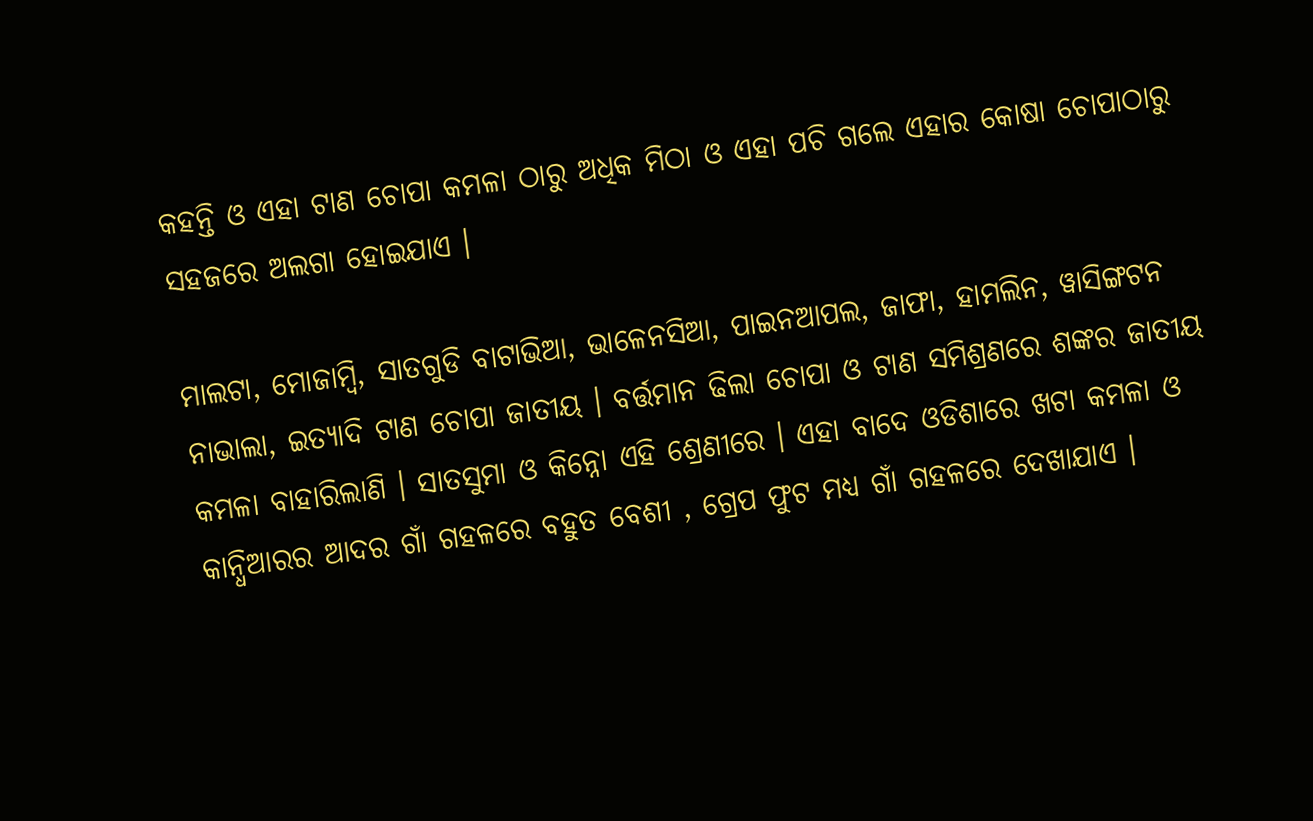କହନ୍ତି ଓ ଏହା ଟାଣ ଚୋପା କମଳା ଠାରୁ ଅଧିକ ମିଠା ଓ ଏହା ପଚି ଗଲେ ଏହାର କୋଷା ଚୋପାଠାରୁ ସହଜରେ ଅଲଗା ହୋଇଯାଏ ।

ମାଲଟା, ମୋଜାମ୍ବି, ସାତଗୁଡି ବାଟାଭିଆ, ଭାଳେନସିଆ, ପାଇନଆପଲ, ଜାଫା, ହାମଲିନ, ୱାସିଙ୍ଗଟନ ନାଭାଲା, ଇତ୍ୟାଦି ଟାଣ ଚୋପା ଜାତୀୟ । ବର୍ତ୍ତମାନ ଢିଲା ଚୋପା ଓ ଟାଣ ସମିଶ୍ରଣରେ ଶଙ୍କର ଜାତୀୟ କମଳା ବାହାରିଲାଣି । ସାତସୁମା ଓ କିନ୍ନୋ ଏହି ଶ୍ରେଣୀରେ । ଏହା ବାଦେ ଓଡିଶାରେ ଖଟା କମଳା ଓ କାନ୍ଧିଆରର ଆଦର ଗାଁ ଗହଳରେ ବହୁତ ବେଶୀ , ଗ୍ରେପ ଫୁଟ ମଧ୍ୟ ଗାଁ ଗହଳରେ ଦେଖାଯାଏ ।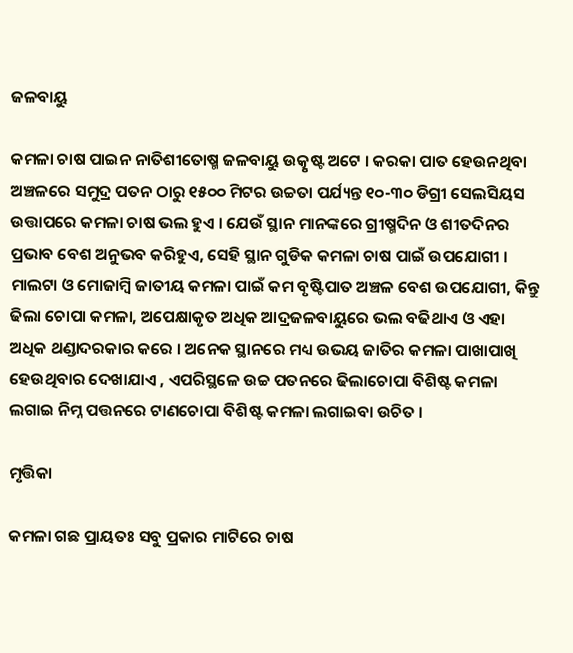ଜଳବାୟୁ

କମଳା ଚାଷ ପାଇନ ନାତିଶୀତୋଷ୍ମ ଜଳବାୟୁ ଉତ୍କୃଷ୍ଟ ଅଟେ । କରକା ପାତ ହେଉନଥିବା ଅଞ୍ଚଳରେ ସମୁଦ୍ର ପତନ ଠାରୁ ୧୫୦୦ ମିଟର ଉଚ୍ଚତା ପର୍ଯ୍ୟନ୍ତ ୧୦-୩୦ ଡିଗ୍ରୀ ସେଲସିୟସ ଉତ୍ତାପରେ କମଳା ଚାଷ ଭଲ ହୁଏ । ଯେଉଁ ସ୍ଥାନ ମାନଙ୍କରେ ଗ୍ରୀଷ୍ମଦିନ ଓ ଶୀତଦିନର ପ୍ରଭାବ ବେଶ ଅନୁଭବ କରିହୁଏ, ସେହି ସ୍ଥାନ ଗୁଡିକ କମଳା ଚାଷ ପାଇଁ ଉପଯୋଗୀ । ମାଲଟା ଓ ମୋଜାମ୍ବି ଜାତୀୟ କମଳା ପାଇଁ କମ ବୃଷ୍ଟିପାତ ଅଞ୍ଚଳ ବେଶ ଉପଯୋଗୀ, କିନ୍ତୁ ଢିଲା ଚୋପା କମଳା, ଅପେକ୍ଷାକୃତ ଅଧିକ ଆଦ୍ରଜଳବାୟୁରେ ଭଲ ବଢିଥାଏ ଓ ଏହା ଅଧିକ ଥଣ୍ଡାଦରକାର କରେ । ଅନେକ ସ୍ଥାନରେ ମଧ୍ୟ ଉଭୟ ଜାତିର କମଳା ପାଖାପାଖି ହେଉଥିବାର ଦେଖାଯାଏ , ଏପରିସ୍ଥଳେ ଉଚ୍ଚ ପତନରେ ଢିଲାଚୋପା ବିଶିଷ୍ଟ କମଳା ଲଗାଇ ନିମ୍ନ ପତ୍ତନରେ ଟାଣଚୋପା ବିଶିଷ୍ଟ କମଳା ଲଗାଇବା ଉଚିତ ।

ମୃତ୍ତିକା

କମଳା ଗଛ ପ୍ରାୟତଃ ସବୁ ପ୍ରକାର ମାଟିରେ ଚାଷ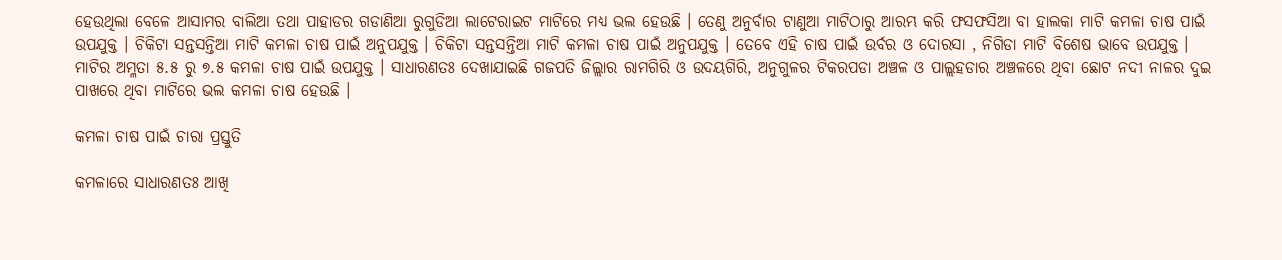ହେଉଥିଲା ବେଳେ ଆସାମର ବାଲିଆ ତଥା ପାହାଡର ଗଡାଣିଆ ରୁଗୁଡିଆ ଲାଟେରାଇଟ ମାଟିରେ ମଧ୍ୟ ଭଲ ହେଉଛି । ତେଣୁ ଅନୁର୍ବାର ଟାଣୁଆ ମାଟିଠାରୁ ଆରମ୍ଭ କରି ଫସଫସିଆ ବା ହାଲକା ମାଟି କମଳା ଚାଷ ପାଇଁ ଉପଯୁକ୍ତ । ଚିକିଟା ସନ୍ତସନ୍ତିଆ ମାଟି କମଳା ଚାଷ ପାଇଁ ଅନୁପଯୁକ୍ତ । ଚିକିଟା ସନ୍ତସନ୍ତିଆ ମାଟି କମଳା ଚାଷ ପାଇଁ ଅନୁପଯୁକ୍ତ । ତେବେ ଏହି ଚାଷ ପାଇଁ ଉର୍ବର ଓ ଦୋରସା , ନିଗିଡା ମାଟି ବିଶେଷ ଭାବେ ଉପଯୁକ୍ତ । ମାଟିର ଅମ୍ଳତା ୫.୫ ରୁ ୭.୫ କମଳା ଚାଷ ପାଇଁ ଉପଯୁକ୍ତ । ସାଧାରଣତଃ ଦେଖାଯାଇଛି ଗଜପତି ଜିଲ୍ଲାର ରାମଗିରି ଓ ଉଦୟଗିରି, ଅନୁଗୁଳର ଟିକରପଡା ଅଞ୍ଚଳ ଓ ପାଲ୍ଲହଡାର ଅଞ୍ଚଳରେ ଥିବା ଛୋଟ ନଦୀ ନାଳର ଦୁଇ ପାଖରେ ଥିବା ମାଟିରେ ଭଲ କମଳା ଚାଷ ହେଉଛି ।

କମଳା ଚାଷ ପାଇଁ ଚାରା ପ୍ରସ୍ତୁତି

କମଳାରେ ସାଧାରଣତଃ ଆଖି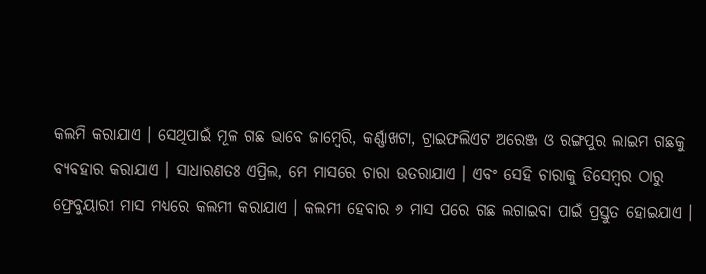କଲମି କରାଯାଏ । ସେଥିପାଇଁ ମୂଳ ଗଛ ଭାବେ ଜାମ୍ବେରି, କର୍ଣ୍ଣାଖଟା, ଟ୍ରାଇଫଲିଏଟ ଅରେଞ୍ଜ ଓ ରଙ୍ଗପୁର ଲାଇମ ଗଛକୁ ବ୍ୟବହାର କରାଯାଏ । ସାଧାରଣତଃ ଏପ୍ରିଲ, ମେ ମାସରେ ଚାରା ଉତରାଯାଏ । ଏବଂ ସେହି ଚାରାକୁ ଡିସେମ୍ବର ଠାରୁ ଫ୍ରେବୁୟାରୀ ମାସ ମଧ୍ୟରେ କଲମୀ କରାଯାଏ । କଲମୀ ହେବାର ୬ ମାସ ପରେ ଗଛ ଲଗାଇବା ପାଇଁ ପ୍ରସ୍ତୁତ ହୋଇଯାଏ ।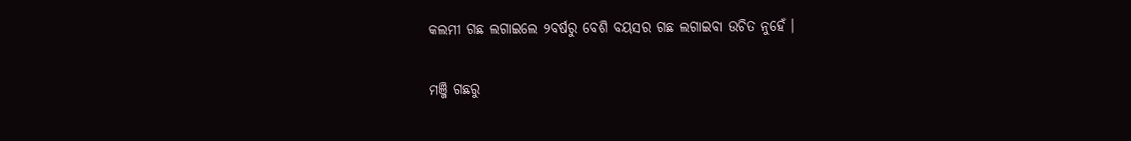କଲମୀ ଗଛ ଲଗାଇଲେ ୨ବର୍ଷରୁ ବେଶି ବୟସର ଗଛ ଲଗାଇବା ଉଚିତ ନୁହେଁ ।

ମଞ୍ଜି ଗଛରୁ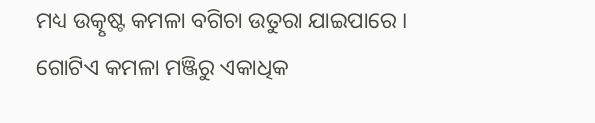ମଧ୍ୟ ଉତ୍କୃଷ୍ଟ କମଳା ବଗିଚା ଉତୁରା ଯାଇପାରେ । ଗୋଟିଏ କମଳା ମଞ୍ଜିରୁ ଏକାଧିକ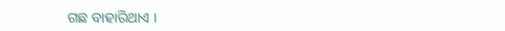ଗଛ ବାହାରିଥାଏ ।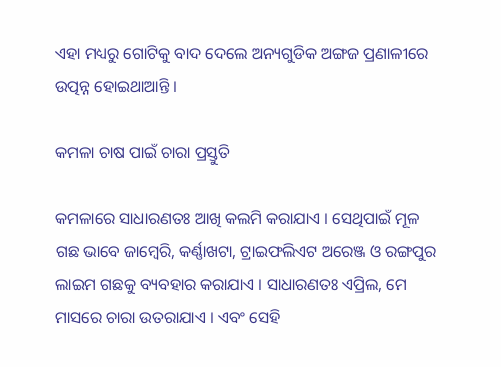ଏହା ମଧ୍ୟରୁ ଗୋଟିକୁ ବାଦ ଦେଲେ ଅନ୍ୟଗୁଡିକ ଅଙ୍ଗଜ ପ୍ରଣାଳୀରେ ଉତ୍ପନ୍ନ ହୋଇଥାଆନ୍ତି ।

କମଳା ଚାଷ ପାଇଁ ଚାରା ପ୍ରସ୍ତୁତି

କମଳାରେ ସାଧାରଣତଃ ଆଖି କଲମି କରାଯାଏ । ସେଥିପାଇଁ ମୂଳ ଗଛ ଭାବେ ଜାମ୍ବେରି, କର୍ଣ୍ଣାଖଟା, ଟ୍ରାଇଫଲିଏଟ ଅରେଞ୍ଜ ଓ ରଙ୍ଗପୁର ଲାଇମ ଗଛକୁ ବ୍ୟବହାର କରାଯାଏ । ସାଧାରଣତଃ ଏପ୍ରିଲ, ମେ ମାସରେ ଚାରା ଉତରାଯାଏ । ଏବଂ ସେହି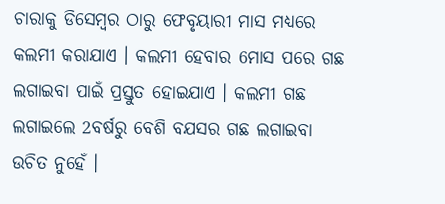ଚାରାକୁ ଡିସେମ୍ବର ଠାରୁ ଫେବୃୟାରୀ ମାସ ମଧ୍ୟରେ କଲମୀ କରାଯାଏ । କଲମୀ ହେବାର 6ମାସ ପରେ ଗଛ ଲଗାଇବା ପାଇଁ ପ୍ରସ୍ତୁତ ହୋଇଯାଏ । କଲମୀ ଗଛ ଲଗାଇଲେ 2ବର୍ଷରୁ ବେଶି ବଯସର ଗଛ ଲଗାଇବା ଉଚିତ ନୁହେଁ ।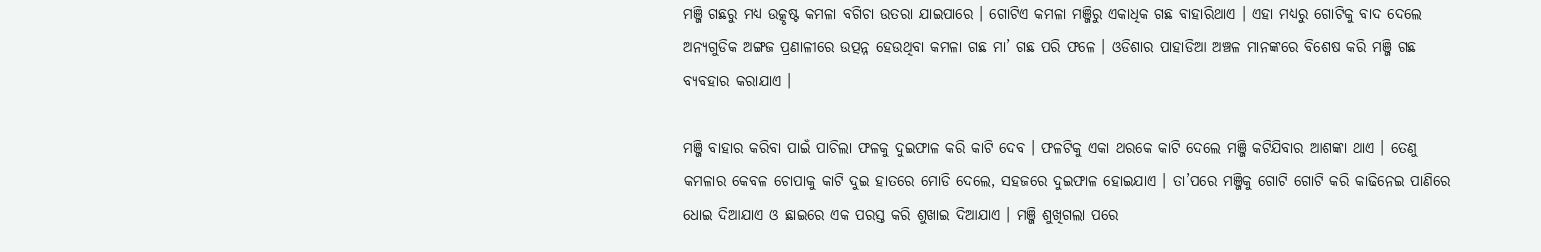ମଞ୍ଜି ଗଛରୁ ମଧ୍ୟ ଉତ୍କୃଷ୍ଟ କମଳା ବଗିଚା ଉତରା ଯାଇପାରେ । ଗୋଟିଏ କମଳା ମଞ୍ଜିରୁ ଏକାଧିକ ଗଛ ବାହାରିଥାଏ । ଏହା ମଧ୍ୟରୁ ଗୋଟିକୁ ବାଦ ଦେଲେ ଅନ୍ୟଗୁଡିକ ଅଙ୍ଗଜ ପ୍ରଣାଳୀରେ ଉତ୍ପନ୍ନ ହେଉଥିବା କମଳା ଗଛ ମା’ ଗଛ ପରି ଫଳେ । ଓଡିଶାର ପାହାଡିଆ ଅଞ୍ଚଳ ମାନଙ୍କରେ ବିଶେଷ କରି ମଞ୍ଜି ଗଛ ବ୍ୟବହାର କରାଯାଏ ।

ମଞ୍ଜି ବାହାର କରିବା ପାଇଁ ପାଚିଲା ଫଳକୁ ଦୁଇଫାଳ କରି କାଟି ଦେବ । ଫଳଟିକୁ ଏକା ଥରକେ କାଟି ଦେଲେ ମଞ୍ଜି କଟିଯିବାର ଆଶଙ୍କା ଥାଏ । ତେଣୁ କମଳାର କେବଳ ଚୋପାକୁ କାଟି ଦୁଇ ହାତରେ ମୋଡି ଦେଲେ, ସହଜରେ ଦୁଇଫାଳ ହୋଇଯାଏ । ତା’ପରେ ମଞ୍ଜିକୁ ଗୋଟି ଗୋଟି କରି କାଢିନେଇ ପାଣିରେ ଧୋଇ ଦିଆଯାଏ ଓ ଛାଇରେ ଏକ ପରସ୍ତ କରି ଶୁଖାଇ ଦିଆଯାଏ । ମଞ୍ଜି ଶୁଖିଗଲା ପରେ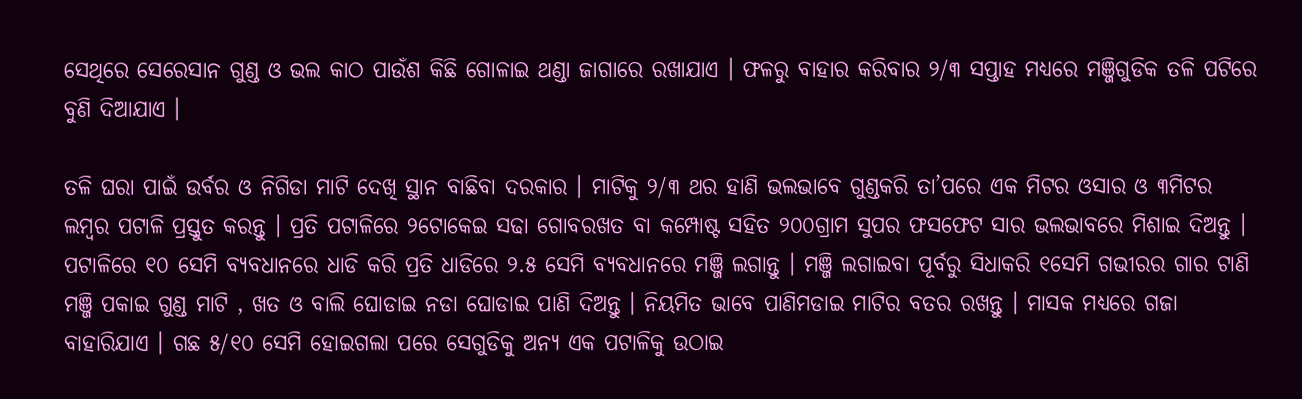ସେଥିରେ ସେରେସାନ ଗୁଣ୍ଡ ଓ ଭଲ କାଠ ପାଉଁଶ କିଛି ଗୋଳାଇ ଥଣ୍ଡା ଜାଗାରେ ରଖାଯାଏ । ଫଳରୁ ବାହାର କରିବାର ୨/୩ ସପ୍ତାହ ମଧ୍ୟରେ ମଞ୍ଜିଗୁଡିକ ତଳି ପଟିରେ ବୁଣି ଦିଆଯାଏ ।

ତଳି ଘରା ପାଇଁ ଉର୍ବର ଓ ନିଗିଡା ମାଟି ଦେଖି ସ୍ଥାନ ବାଛିବା ଦରକାର । ମାଟିକୁ ୨/୩ ଥର ହାଣି ଭଲଭାବେ ଗୁଣ୍ଡକରି ତା’ପରେ ଏକ ମିଟର ଓସାର ଓ ୩ମିଟର ଲମ୍ବର ପଟାଳି ପ୍ରସ୍ତୁତ କରନ୍ତୁ । ପ୍ରତି ପଟାଳିରେ ୨ଟୋକେଇ ସଢା ଗୋବରଖତ ବା କମ୍ପୋଷ୍ଟ ସହିତ ୨୦୦ଗ୍ରାମ ସୁପର ଫସଫେଟ ସାର ଭଲଭାବରେ ମିଶାଇ ଦିଅନ୍ତୁ । ପଟାଳିରେ ୧୦ ସେମି ବ୍ୟବଧାନରେ ଧାଡି କରି ପ୍ରତି ଧାଡିରେ ୨.୫ ସେମି ବ୍ୟବଧାନରେ ମଞ୍ଜି ଲଗାନ୍ତୁ । ମଞ୍ଜି ଲଗାଇବା ପୂର୍ବରୁ ସିଧାକରି ୧ସେମି ଗଭୀରର ଗାର ଟାଣି ମଞ୍ଜି ପକାଇ ଗୁଣ୍ଡ ମାଟି , ଖତ ଓ ବାଲି ଘୋଡାଇ ନଡା ଘୋଡାଇ ପାଣି ଦିଅନ୍ତୁ । ନିୟମିତ ଭାବେ ପାଣିମଡାଇ ମାଟିର ବତର ରଖନ୍ତୁ । ମାସକ ମଧ୍ୟରେ ଗଜା ବାହାରିଯାଏ । ଗଛ ୫/୧୦ ସେମି ହୋଇଗଲା ପରେ ସେଗୁଡିକୁ ଅନ୍ୟ ଏକ ପଟାଳିକୁ ଉଠାଇ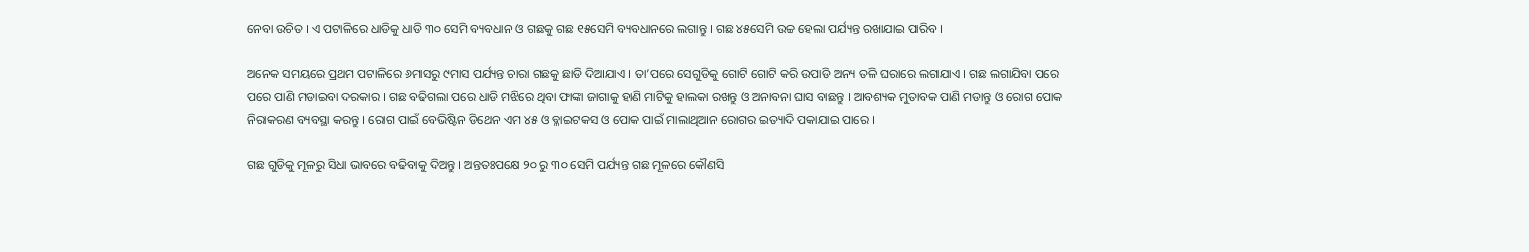ନେବା ଉଚିତ । ଏ ପଟାଳିରେ ଧାଡିକୁ ଧାଡି ୩୦ ସେମି ବ୍ୟବଧାନ ଓ ଗଛକୁ ଗଛ ୧୫ସେମି ବ୍ୟବଧାନରେ ଲଗାନ୍ତୁ । ଗଛ ୪୫ସେମି ଉଚ୍ଚ ହେଲା ପର୍ଯ୍ୟନ୍ତ ରଖାଯାଇ ପାରିବ ।

ଅନେକ ସମୟରେ ପ୍ରଥମ ପଟାଳିରେ ୬ମାସରୁ ୯ମାସ ପର୍ଯ୍ୟନ୍ତ ଚାରା ଗଛକୁ ଛାଡି ଦିଆଯାଏ । ତା’ପରେ ସେଗୁଡିକୁ ଗୋଟି ଗୋଟି କରି ଉପାଡି ଅନ୍ୟ ତଳି ଘରାରେ ଲଗାଯାଏ । ଗଛ ଲଗାଯିବା ପରେ ପରେ ପାଣି ମଡାଇବା ଦରକାର । ଗଛ ବଢିଗଲା ପରେ ଧାଡି ମଝିରେ ଥିବା ଫାଙ୍କା ଜାଗାକୁ ହାଣି ମାଟିକୁ ହାଲକା ରଖନ୍ତୁ ଓ ଅନାବନା ଘାସ ବାଛନ୍ତୁ । ଆବଶ୍ୟକ ମୁତାବକ ପାଣି ମଡାନ୍ତୁ ଓ ରୋଗ ପୋକ ନିରାକରଣ ବ୍ୟବସ୍ଥା କରନ୍ତୁ । ରୋଗ ପାଇଁ ବେଭିଷ୍ଟିନ ଡିଥେନ ଏମ ୪୫ ଓ ବ୍ଳାଇଟକସ ଓ ପୋକ ପାଇଁ ମାଲାଥିଆନ ରୋଗର ଇତ୍ୟାଦି ପକାଯାଇ ପାରେ ।

ଗଛ ଗୁଡିକୁ ମୂଳରୁ ସିଧା ଭାବରେ ବଢିବାକୁ ଦିଅନ୍ତୁ । ଅନ୍ତତଃପକ୍ଷେ ୨୦ ରୁ ୩୦ ସେମି ପର୍ଯ୍ୟନ୍ତ ଗଛ ମୂଳରେ କୌଣସି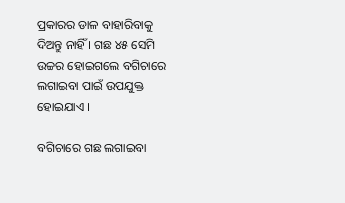ପ୍ରକାରର ଡାଳ ବାହାରିବାକୁ ଦିଅନ୍ତୁ ନାହିଁ । ଗଛ ୪୫ ସେମି ଉଚ୍ଚର ହୋଇଗଲେ ବଗିଚାରେ ଲଗାଇବା ପାଇଁ ଉପଯୁକ୍ତ ହୋଇଯାଏ ।

ବଗିଚାରେ ଗଛ ଲଗାଇବା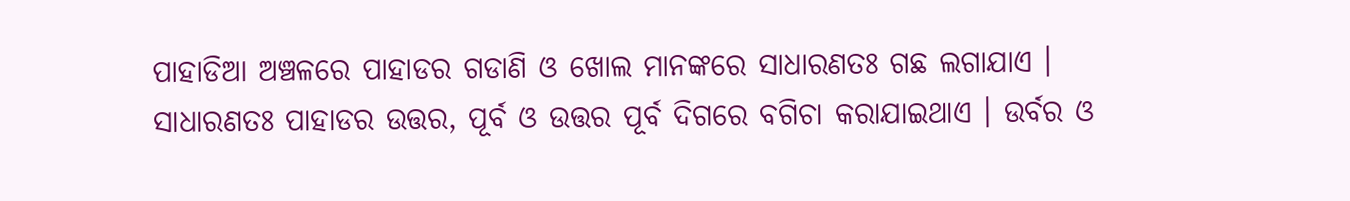ପାହାଡିଆ ଅଞ୍ଚଳରେ ପାହାଡର ଗଡାଣି ଓ ଖୋଲ ମାନଙ୍କରେ ସାଧାରଣତଃ ଗଛ ଲଗାଯାଏ । ସାଧାରଣତଃ ପାହାଡର ଉତ୍ତର, ପୂର୍ବ ଓ ଉତ୍ତର ପୂର୍ବ ଦିଗରେ ବଗିଚା କରାଯାଇଥାଏ । ଉର୍ବର ଓ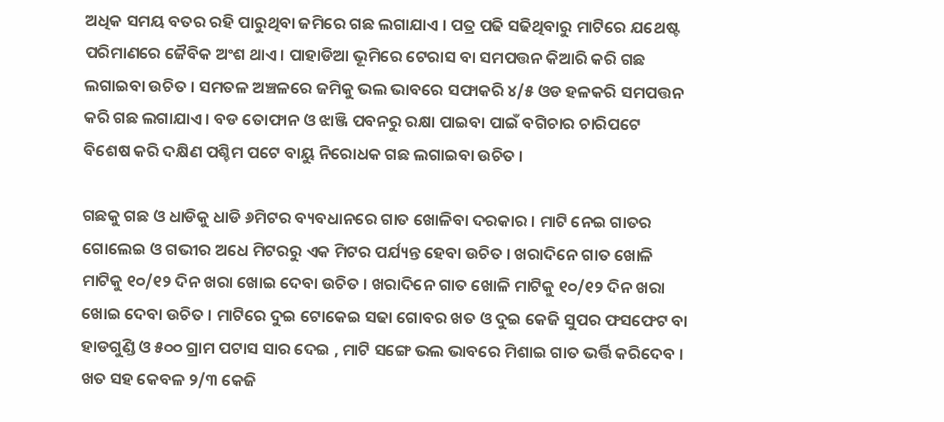ଅଧିକ ସମୟ ବତର ରହି ପାରୁଥିବା ଜମିରେ ଗଛ ଲଗାଯାଏ । ପତ୍ର ପଢି ସଢିଥିବାରୁ ମାଟିରେ ଯଥେଷ୍ଟ ପରିମାଣରେ ଜୈବିକ ଅଂଶ ଥାଏ । ପାହାଡିଆ ଭୂମିରେ ଟେରାସ ବା ସମପତ୍ତନ କିଆରି କରି ଗଛ ଲଗାଇବା ଉଚିତ । ସମତଳ ଅଞ୍ଚଳରେ ଜମିକୁ ଭଲ ଭାବରେ ସଫାକରି ୪/୫ ଓଡ ହଳକରି ସମପତ୍ତନ କରି ଗଛ ଲଗାଯାଏ । ବଡ ତୋଫାନ ଓ ଝାଞ୍ଜି ପବନରୁ ରକ୍ଷା ପାଇବା ପାଇଁ ବଗିଚାର ଚାରିପଟେ ବିଶେଷ କରି ଦକ୍ଷିଣ ପଶ୍ଚିମ ପଟେ ବାୟୁ ନିରୋଧକ ଗଛ ଲଗାଇବା ଉଚିତ ।

ଗଛକୁ ଗଛ ଓ ଧାଡିକୁ ଧାଡି ୬ମିଟର ବ୍ୟବଧାନରେ ଗାତ ଖୋଳିବା ଦରକାର । ମାଟି ନେଇ ଗାତର ଗୋଲେଇ ଓ ଗଭୀର ଅଧେ ମିଟରରୁ ଏକ ମିଟର ପର୍ଯ୍ୟନ୍ତ ହେବା ଉଚିତ । ଖରାଦିନେ ଗାତ ଖୋଳି ମାଟିକୁ ୧୦/୧୨ ଦିନ ଖରା ଖୋଇ ଦେବା ଉଚିତ । ଖରାଦିନେ ଗାତ ଖୋଳି ମାଟିକୁ ୧୦/୧୨ ଦିନ ଖରା ଖୋଇ ଦେବା ଉଚିତ । ମାଟିରେ ଦୁଇ ଟୋକେଇ ସଢା ଗୋବର ଖତ ଓ ଦୁଇ କେଜି ସୁପର ଫସଫେଟ ବା ହାଡଗୁଣ୍ଡି ଓ ୫୦୦ ଗ୍ରାମ ପଟାସ ସାର ଦେଇ , ମାଟି ସଙ୍ଗେ ଭଲ ଭାବରେ ମିଶାଇ ଗାତ ଭର୍ତ୍ତି କରିଦେବ । ଖତ ସହ କେବଳ ୨/୩ କେଜି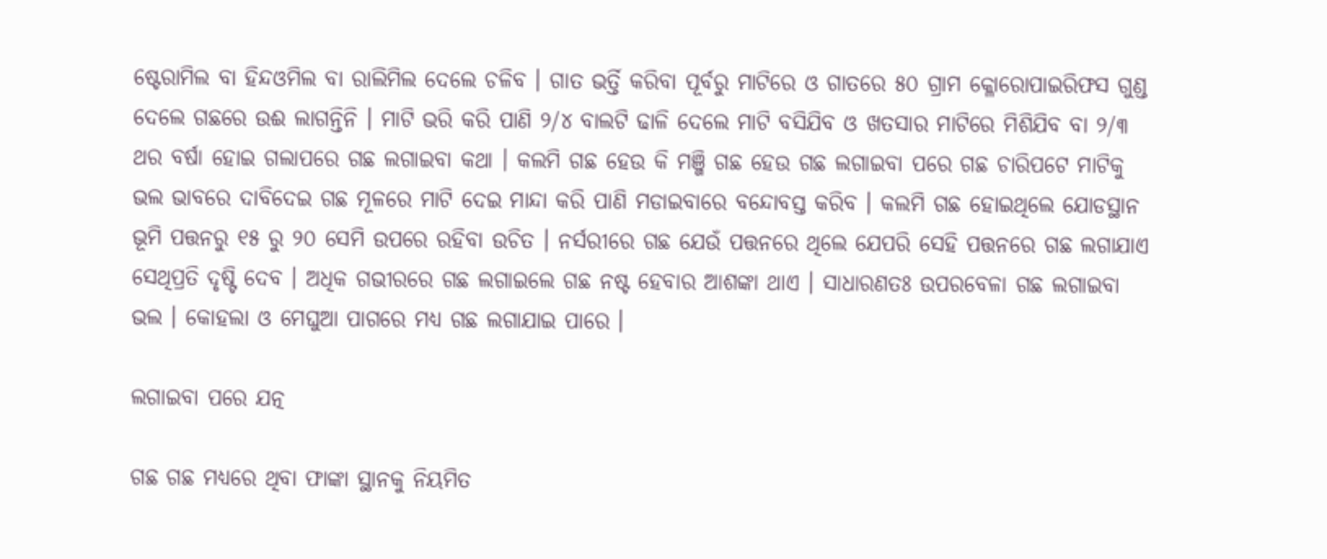ଷ୍ଟେରାମିଲ ବା ହିନ୍ଦଓମିଲ ବା ରାଲିମିଲ ଦେଲେ ଚଳିବ । ଗାତ ଭର୍ତ୍ତି କରିବା ପୂର୍ବରୁ ମାଟିରେ ଓ ଗାତରେ ୫୦ ଗ୍ରାମ କ୍ଳୋରୋପାଇରିଫସ ଗୁଣ୍ଡ ଦେଲେ ଗଛରେ ଉଈ ଲାଗନ୍ତିନି । ମାଟି ଭରି କରି ପାଣି ୨/୪ ବାଲଟି ଢାଳି ଦେଲେ ମାଟି ବସିଯିବ ଓ ଖତସାର ମାଟିରେ ମିଶିଯିବ ବା ୨/୩ ଥର ବର୍ଷା ହୋଇ ଗଲାପରେ ଗଛ ଲଗାଇବା କଥା । କଲମି ଗଛ ହେଉ କି ମଞ୍ଜି ଗଛ ହେଉ ଗଛ ଲଗାଇବା ପରେ ଗଛ ଚାରିପଟେ ମାଟିକୁ ଭଲ ଭାବରେ ଦାବିଦେଇ ଗଛ ମୂଳରେ ମାଟି ଦେଇ ମାନ୍ଦା କରି ପାଣି ମଡାଇବାରେ ବନ୍ଦୋବସ୍ତ କରିବ । କଲମି ଗଛ ହୋଇଥିଲେ ଯୋଡସ୍ଥାନ ଭୂମି ପତ୍ତନରୁ ୧୫ ରୁ ୨୦ ସେମି ଉପରେ ରହିବା ଉଚିତ । ନର୍ସରୀରେ ଗଛ ଯେଉଁ ପତ୍ତନରେ ଥିଲେ ଯେପରି ସେହି ପତ୍ତନରେ ଗଛ ଲଗାଯାଏ ସେଥିପ୍ରତି ଦୃଷ୍ଟି ଦେବ । ଅଧିକ ଗଭୀରରେ ଗଛ ଲଗାଇଲେ ଗଛ ନଷ୍ଟ ହେବାର ଆଶଙ୍କା ଥାଏ । ସାଧାରଣତଃ ଉପରବେଳା ଗଛ ଲଗାଇବା ଭଲ । କୋହଲା ଓ ମେଘୁଆ ପାଗରେ ମଧ୍ୟ ଗଛ ଲଗାଯାଇ ପାରେ ।

ଲଗାଇବା ପରେ ଯତ୍ନ

ଗଛ ଗଛ ମଧ୍ୟରେ ଥିବା ଫାଙ୍କା ସ୍ଥାନକୁ ନିୟମିତ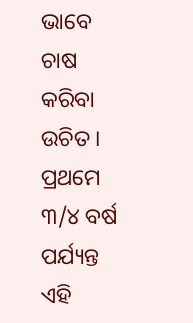ଭାବେ ଚାଷ କରିବା ଉଚିତ । ପ୍ରଥମେ ୩/୪ ବର୍ଷ ପର୍ଯ୍ୟନ୍ତ ଏହି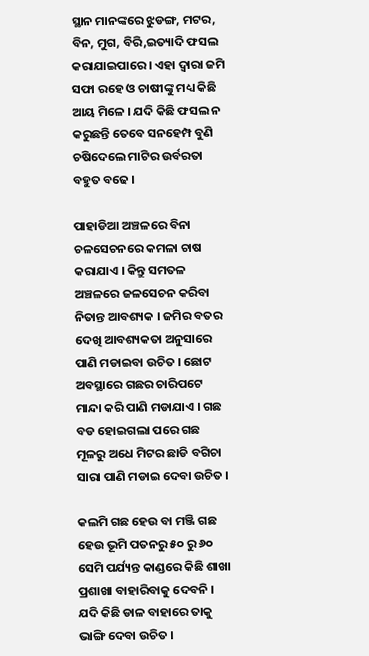ସ୍ଥାନ ମାନଙ୍କରେ ଝୁଡଙ୍ଗ, ମଟର, ବିନ, ମୁଗ, ବିରି,ଇତ୍ୟାଦି ଫସଲ କରାଯାଇପାରେ । ଏହା ଦ୍ଵାରା ଜମି ସଫା ରହେ ଓ ଚାଷୀଙ୍କୁ ମଧ୍ୟ କିଛି  ଆୟ ମିଳେ । ଯଦି କିଛି ଫସଲ ନ କରୁଛନ୍ତି ତେବେ ସନହେମ୍ପ ବୁଣି ଚଷିଦେଲେ ମାଟିର ଉର୍ବରତା ବହୁତ ବଢେ ।

ପାହାଡିଆ ଅଞ୍ଚଳରେ ବିନା ଚଳସେଚନରେ କମଳା ଚାଷ କରାଯାଏ । କିନ୍ତୁ ସମତଳ ଅଞ୍ଚଳରେ ଜଳସେଚନ କରିବା ନିତାନ୍ତ ଆବଶ୍ୟକ । ଜମିର ବତର ଦେଖି ଆବଶ୍ୟକତା ଅନୁସାରେ ପାଣି ମଡାଇବା ଉଚିତ । ଛୋଟ ଅବସ୍ଥାରେ ଗଛର ଚାରିପଟେ ମାନ୍ଦା କରି ପାଣି ମଡାଯାଏ । ଗଛ ବଡ ହୋଇଗଲା ପରେ ଗଛ ମୂଳରୁ ଅଧେ ମିଟର ଛାଡି ବଗିଚା ସାରା ପାଣି ମଡାଇ ଦେବା ଉଚିତ ।

କଲମି ଗଛ ହେଉ ବା ମଞ୍ଜି ଗଛ ହେଉ ଭୂମି ପତନରୁ ୫୦ ରୁ ୬୦ ସେମି ପର୍ଯ୍ୟନ୍ତ କାଣ୍ଡରେ କିଛି ଶାଖା ପ୍ରଶାଖା ବାହାରିବାକୁ ଦେବନି । ଯଦି କିଛି ଡାଳ ବାହାରେ ତାକୁ ଭାଙ୍ଗି ଦେବା ଉଚିତ ।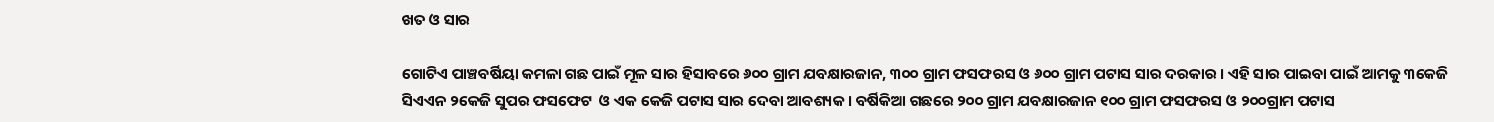ଖତ ଓ ସାର

ଗୋଟିଏ ପାଞ୍ଚବର୍ଷିୟା କମଳା ଗଛ ପାଇଁ ମୂଳ ସାର ହିସାବରେ ୬୦୦ ଗ୍ରାମ ଯବକ୍ଷାରଜାନ, ୩୦୦ ଗ୍ରାମ ଫସଫରସ ଓ ୬୦୦ ଗ୍ରାମ ପଟାସ ସାର ଦରକାର । ଏହି ସାର ପାଇବା ପାଇଁ ଆମକୁ ୩କେଜି ସିଏଏନ ୨କେଜି ସୁପର ଫସଫେଟ  ଓ ଏକ କେଜି ପଟାସ ସାର ଦେବା ଆବଶ୍ୟକ । ବର୍ଷିକିଆ ଗଛରେ ୨୦୦ ଗ୍ରାମ ଯବକ୍ଷାରଜାନ ୧୦୦ ଗ୍ରାମ ଫସଫରସ ଓ ୨୦୦ଗ୍ରାମ ପଟାସ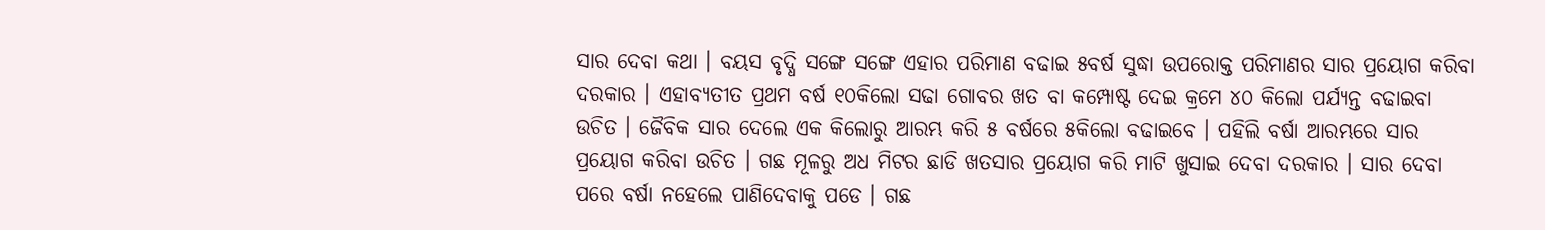ସାର ଦେବା କଥା । ବୟସ ବୃଦ୍ଧି ସଙ୍ଗେ ସଙ୍ଗେ ଏହାର ପରିମାଣ ବଢାଇ ୫ବର୍ଷ ସୁଦ୍ଧା ଉପରୋକ୍ତ ପରିମାଣର ସାର ପ୍ରୟୋଗ କରିବା ଦରକାର । ଏହାବ୍ୟତୀତ ପ୍ରଥମ ବର୍ଷ ୧୦କିଲୋ ସଢା ଗୋବର ଖତ ବା କମ୍ପୋଷ୍ଟ ଦେଇ କ୍ରମେ ୪୦ କିଲୋ ପର୍ଯ୍ୟନ୍ତ ବଢାଇବା ଉଚିତ । ଜୈବିକ ସାର ଦେଲେ ଏକ କିଲୋରୁ ଆରମ୍ଭ କରି ୫ ବର୍ଷରେ ୫କିଲୋ ବଢାଇବେ । ପହିଲି ବର୍ଷା ଆରମ୍ଭରେ ସାର ପ୍ରୟୋଗ କରିବା ଉଚିତ । ଗଛ ମୂଳରୁ ଅଧ ମିଟର ଛାଡି ଖତସାର ପ୍ରୟୋଗ କରି ମାଟି ଖୁସାଇ ଦେବା ଦରକାର । ସାର ଦେବା ପରେ ବର୍ଷା ନହେଲେ ପାଣିଦେବାକୁ ପଡେ । ଗଛ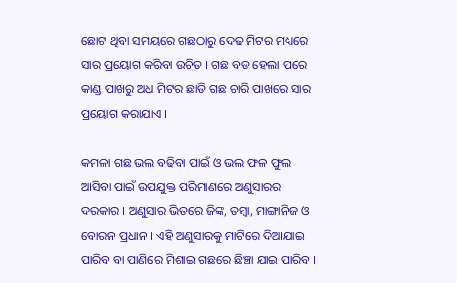ଛୋଟ ଥିବା ସମୟରେ ଗଛଠାରୁ ଦେଢ ମିଟର ମଧ୍ୟରେ ସାର ପ୍ରୟୋଗ କରିବା ଉଚିତ । ଗଛ ବଡ ହେଲା ପରେ କାଣ୍ଡ ପାଖରୁ ଅଧ ମିଟର ଛାଡି ଗଛ ଚାରି ପାଖରେ ସାର ପ୍ରୟୋଗ କରାଯାଏ ।

କମଳା ଗଛ ଭଲ ବଢିବା ପାଇଁ ଓ ଭଲ ଫଳ ଫୁଲ ଆସିବା ପାଇଁ ଉପଯୁକ୍ତ ପରିମାଣରେ ଅଣୁସାରର ଦରକାର । ଅଣୁସାର ଭିତରେ ଜିଙ୍କ, ତମ୍ବା, ମାଙ୍ଗାନିଜ ଓ ବୋରନ ପ୍ରଧାନ । ଏହି ଅଣୁସାରକୁ ମାଟିରେ ଦିଆଯାଇ ପାରିବ ବା ପାଣିରେ ମିଶାଇ ଗଛରେ ଛିଞ୍ଚା ଯାଇ ପାରିବ ।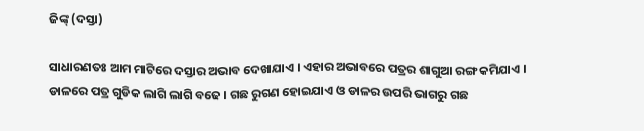ଜିଙ୍କ୍ (ଦସ୍ତା)

ସାଧାରଣତଃ ଆମ ମାଟିରେ ଦସ୍ତାର ଅଭାବ ଦେଖାଯାଏ । ଏହାର ଅଭାବରେ ପତ୍ରର ଶାଗୁଆ ରଙ୍ଗ କମିଯାଏ । ଡାଳରେ ପତ୍ର ଗୁଡିକ ଲାଗି ଲାଗି ବଢେ । ଗଛ ରୁଗଣ ହୋଇଯାଏ ଓ ଡାଳର ଉପରି ଭାଗରୁ ଗଛ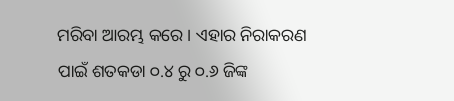ମରିବା ଆରମ୍ଭ କରେ । ଏହାର ନିରାକରଣ ପାଇଁ ଶତକଡା ୦.୪ ରୁ ୦.୬ ଜିଙ୍କ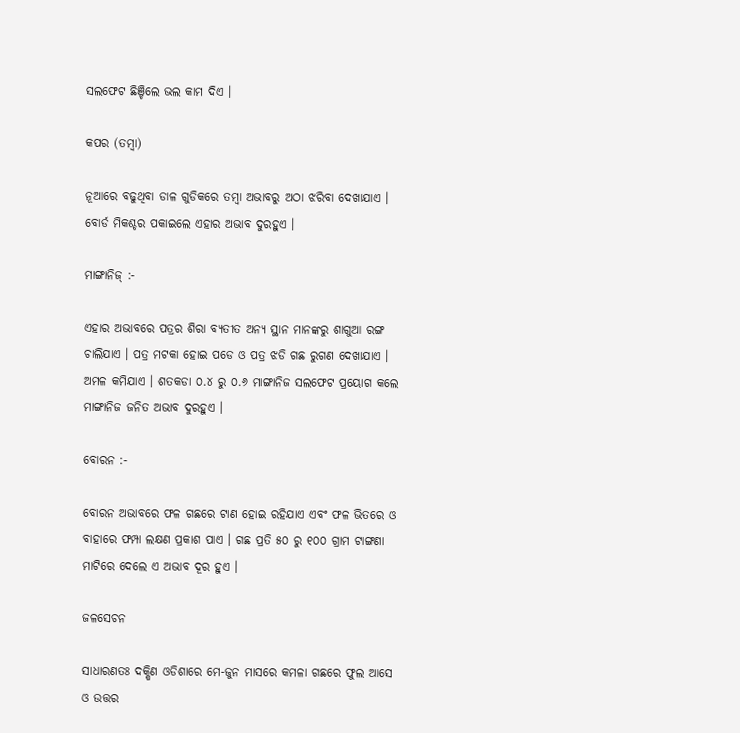ସଲଫେଟ ଛିଞ୍ଚିଲେ ଭଲ କାମ ଦିଏ ।

କପର (ତମ୍ବା)

ନୂଆରେ ବଢୁଥିବା ଡାଳ ଗୁଡିକରେ ତମ୍ବା ଅଭାବରୁ ଅଠା ଝରିବା ଦେଖାଯାଏ । ବୋର୍ଡ ମିକଶ୍ଚର ପକାଇଲେ ଏହାର ଅଭାବ ଦୁରହୁଏ ।

ମାଙ୍ଗାନିଜ୍ :-

ଏହାର ଅଭାବରେ ପତ୍ରର ଶିରା ବ୍ୟତୀତ ଅନ୍ୟ ସ୍ଥାନ ମାନଙ୍କରୁ ଶାଗୁଆ ରଙ୍ଗ ଚାଲିଯାଏ । ପତ୍ର ମଟକା ହୋଇ ପଡେ ଓ ପତ୍ର ଝଡି ଗଛ ରୁଗଣ ଦେଖାଯାଏ । ଅମଳ କମିଯାଏ । ଶତକଡା ୦.୪ ରୁ ୦.୬ ମାଙ୍ଗାନିଜ ସଲଫେଟ ପ୍ରୟୋଗ କଲେ ମାଙ୍ଗାନିଜ ଜନିତ ଅଭାବ ଦୁରହୁଏ ।

ବୋରନ :-

ବୋରନ ଅଭାବରେ ଫଳ ଗଛରେ ଟାଣ ହୋଇ ରହିଯାଏ ଏବଂ ଫଳ ଭିତରେ ଓ ବାହାରେ ଫମ୍ପା ଲକ୍ଷଣ ପ୍ରକାଶ ପାଏ । ଗଛ ପ୍ରତି ୫୦ ରୁ ୧୦୦ ଗ୍ରାମ ଟାଙ୍ଗଣା ମାଟିରେ ଦେଲେ ଏ ଅଭାବ ଦୂର ହୁଏ ।

ଜଳସେଚନ

ସାଧାରଣତଃ ଦକ୍ଷିଣ ଓଡିଶାରେ ମେ-ଜୁନ ମାସରେ କମଳା ଗଛରେ ଫୁଲ ଆସେ ଓ ଉତ୍ତର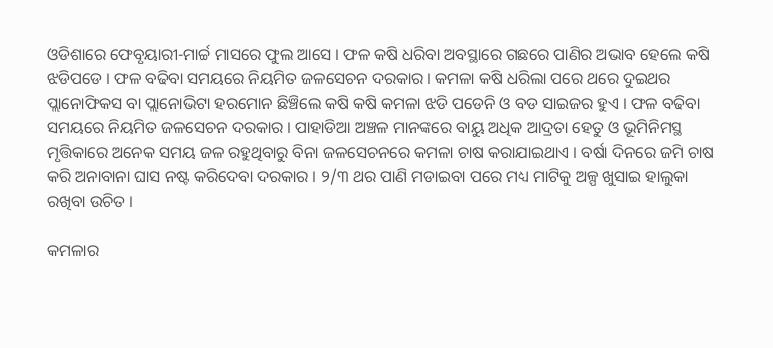ଓଡିଶାରେ ଫେବୃୟାରୀ-ମାର୍ଚ୍ଚ ମାସରେ ଫୁଲ ଆସେ । ଫଳ କଷି ଧରିବା ଅବସ୍ଥାରେ ଗଛରେ ପାଣିର ଅଭାବ ହେଲେ କଷି ଝଡିପଡେ । ଫଳ ବଢିବା ସମୟରେ ନିୟମିତ ଜଳସେଚନ ଦରକାର । କମଳା କଷି ଧରିଲା ପରେ ଥରେ ଦୁଇଥର ପ୍ଲାନୋଫିକସ ବା ପ୍ଲାନୋଭିଟା ହରମୋନ ଛିଞ୍ଚିଲେ କଷି କଷି କମଳା ଝଡି ପଡେନି ଓ ବଡ ସାଇଜର ହୁଏ । ଫଳ ବଢିବା ସମୟରେ ନିୟମିତ ଜଳସେଚନ ଦରକାର । ପାହାଡିଆ ଅଞ୍ଚଳ ମାନଙ୍କରେ ବାୟୁ ଅଧିକ ଆଦ୍ରତା ହେତୁ ଓ ଭୂମିନିମସ୍ଥ ମୃତ୍ତିକାରେ ଅନେକ ସମୟ ଜଳ ରହୁଥିବାରୁ ବିନା ଜଳସେଚନରେ କମଳା ଚାଷ କରାଯାଇଥାଏ । ବର୍ଷା ଦିନରେ ଜମି ଚାଷ କରି ଅନାବାନା ଘାସ ନଷ୍ଟ କରିଦେବା ଦରକାର । ୨/୩ ଥର ପାଣି ମଡାଇବା ପରେ ମଧ୍ୟ ମାଟିକୁ ଅଳ୍ପ ଖୁସାଇ ହାଲୁକା ରଖିବା ଉଚିତ ।

କମଳାର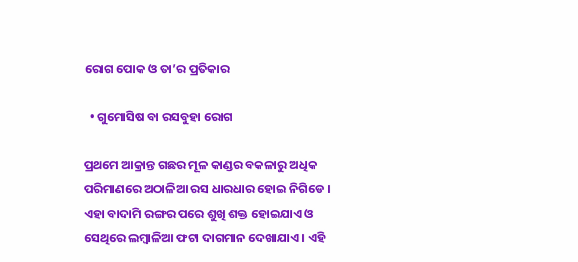ରୋଗ ପୋକ ଓ ତା’ର ପ୍ରତିକାର

  • ଗୁମୋସିଷ ବା ରସବୁହା ରୋଗ

ପ୍ରଥମେ ଆକ୍ରାନ୍ତ ଗଛର ମୂଳ କାଣ୍ଡର ବକଳାରୁ ଅଧିକ ପରିମାଣରେ ଅଠାଳିଆ ରସ ଧାରଧାର ହୋଇ ନିଗିଡେ । ଏହା ବାଦାମି ରଙ୍ଗର ପରେ ଶୁଖି ଶକ୍ତ ହୋଇଯାଏ ଓ ସେଥିରେ ଲମ୍ବାଳିଆ ଫଟା ଦାଗମାନ ଦେଖାଯାଏ । ଏହି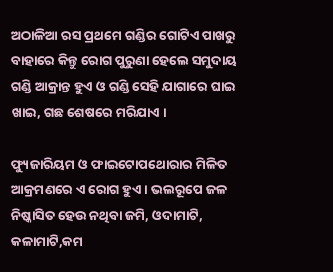ଅଠାଳିଆ ରସ ପ୍ରଥମେ ଗଣ୍ଡିର ଗୋଟିଏ ପାଖରୁ ବାହାରେ କିନ୍ତୁ ରୋଗ ପୁରୁଣା ହେଲେ ସମୁଦାୟ ଗଣ୍ଡି ଆକ୍ରାନ୍ତ ହୁଏ ଓ ଗଣ୍ଡି ସେହି ଯାଗାରେ ଘାଇ ଖାଇ, ଗଛ ଶେଷରେ ମରିଯାଏ ।

ଫ୍ୟୁଜାରିୟମ ଓ ଫାଇଟୋପଥୋରାର ମିଳିତ ଆକ୍ରମଣରେ ଏ ରୋଗ ହୁଏ । ଭଲରୂପେ ଜଳ ନିଷ୍କାସିତ ହେଉ ନଥିବା ଜମି, ଓଦାମାଟି, କଳାମାଟି,କମ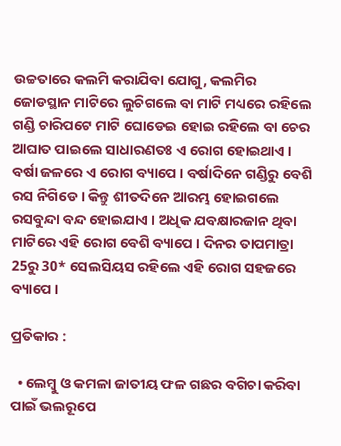ଉଚ୍ଚତାରେ କଲମି କରାଯିବା ଯୋଗୁ, କଲମିର ଜୋଡସ୍ଥାନ ମାଟିରେ ଲୁଚିଗଲେ ବା ମାଟି ମଧ୍ୟରେ ରହିଲେ ଗଣ୍ଡି ଚାରିପଟେ ମାଟି ଘୋଡେଇ ହୋଇ ରହିଲେ ବା ଚେର ଆଘାତ ପାଇଲେ ସାଧାରଣତଃ ଏ ରୋଗ ହୋଇଥାଏ । ବର୍ଷା ଜଳରେ ଏ ରୋଗ ବ୍ୟାପେ । ବର୍ଷାଦିନେ ଗଣ୍ଡିରୁ ବେଶି ରସ ନିଗିଡେ । କିନ୍ତୁ ଶୀତଦିନେ ଆରମ୍ଭ ହୋଇଗଲେ ରସବୁନ୍ଦା ବନ୍ଦ ହୋଇଯାଏ । ଅଧିକ ଯବକ୍ଷାରଜାନ ଥିବା ମାଟିରେ ଏହି ରୋଗ ବେଶି ବ୍ୟାପେ । ଦିନର ତାପମାତ୍ରା 25ରୁ 30* ସେଲସିୟସ ରହିଲେ ଏହି ରୋଗ ସହଜରେ ବ୍ୟାପେ ।

ପ୍ରତିକାର :

  • ଲେମ୍ବୁ ଓ କମଳା ଜାତୀୟ ଫଳ ଗଛର ବଗିଚା କରିବା ପାଇଁ ଭଲରୂପେ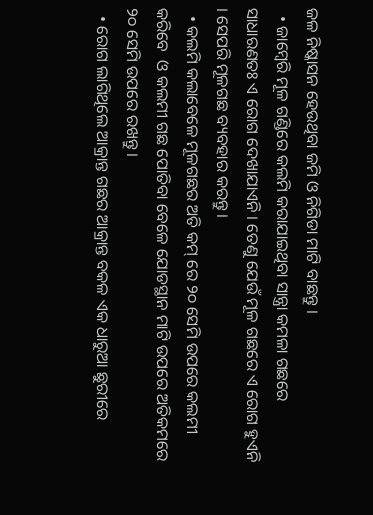ଜଳ ନିଷ୍କାସନ ହେଉଥିବା ଜମି ଓ ନିଗିଡା ମାଟି ବାଛନ୍ତୁ ।
  • ଜାମ୍ବେରି ମୂଳ ଗଣ୍ଡିରେ କଲମି କରାଯାଇଥିବା ସାନ୍ତ୍ରା କମଳା ଗଛରେ ସାଧାରଣତଃ ଏ ରୋଗ ଦେଖାଯାଏନି । ତେଣୁ ଯେଉଁ ମୂଳ ଗଛରେ ଏ ରୋଗ ହୁଏନି । ସେପରି ମୂଳଗଛ ବ୍ୟବହାର କରନ୍ତୁ ।
  • କଲମି କଲାବେଳେ ମୂଳଗଛର ଅତି କମ୍ ରେ ୨୦ ସେମି ଉପରେ କଲମୀ କରିବେ  ଓ କଲମୀ ଗଛ ପୋତିବା ବେଳେ ଯୋଡସ୍ଥାନ ମାଟି ଉପରେ ଅତିକମରେ ୨୦ ସେମି ଉପରେ ରଖନ୍ତୁ ।
  • ରୋଗ ଲାଗିଥିଲେ ଆକ୍ରାନ୍ତ ଗଛର ଆକ୍ରାନ୍ତ ବକଳ ଏକ ଧାରୁଆ ଛୁରୀରେ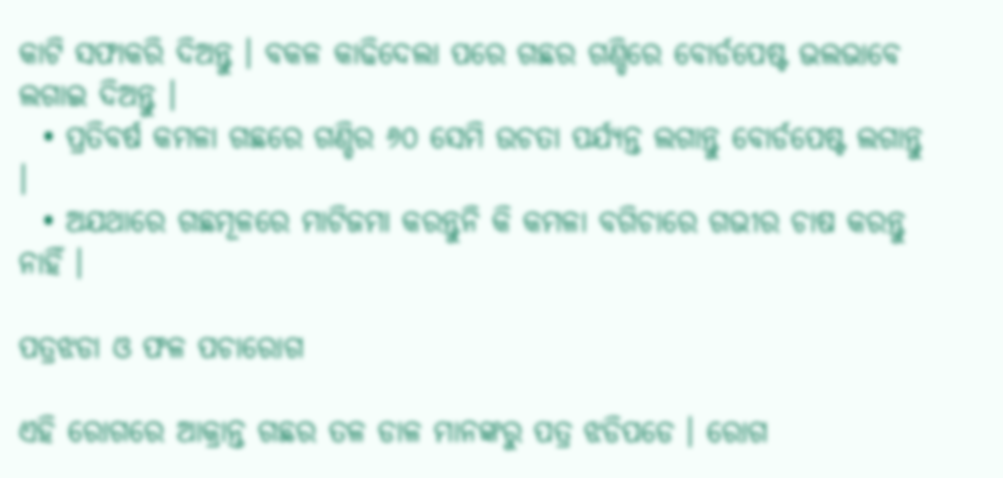କାଟି ସଫାକରି ଦିଅନ୍ତୁ । ବକଳ କାଢିଦେଲା ପରେ ଗଛର ଗଣ୍ଡିରେ ବୋର୍ଡପେଷ୍ଟ ଭଲଭାବେ ଲଗାଇ ଦିଅନ୍ତୁ ।
  • ପ୍ରତିବର୍ଷ କମଳା ଗଛରେ ଗଣ୍ଡିର ୬୦ ସେମି ଉଚତା ପର୍ଯ୍ୟନ୍ତ ଲଗାନ୍ତୁ ବୋର୍ଡପେଷ୍ଟ ଲଗାନ୍ତୁ ।
  • ଅଯଥାରେ ଗଛମୂଳରେ ମାଟିଜମା କରନ୍ତୁନି କି କମଳା ବଗିଚାରେ ଗଭୀର ଚାଷ କରନ୍ତୁ ନାହିଁ ।

ପତ୍ରଝଡା ଓ ଫଳ ପଚାରୋଗ

ଏହି ରୋଗରେ ଆକ୍ରାନ୍ତ ଗଛର ତଳ ଡାଳ ମାନଙ୍କରୁ ପତ୍ର ଝଡିପଡେ । ରୋଗ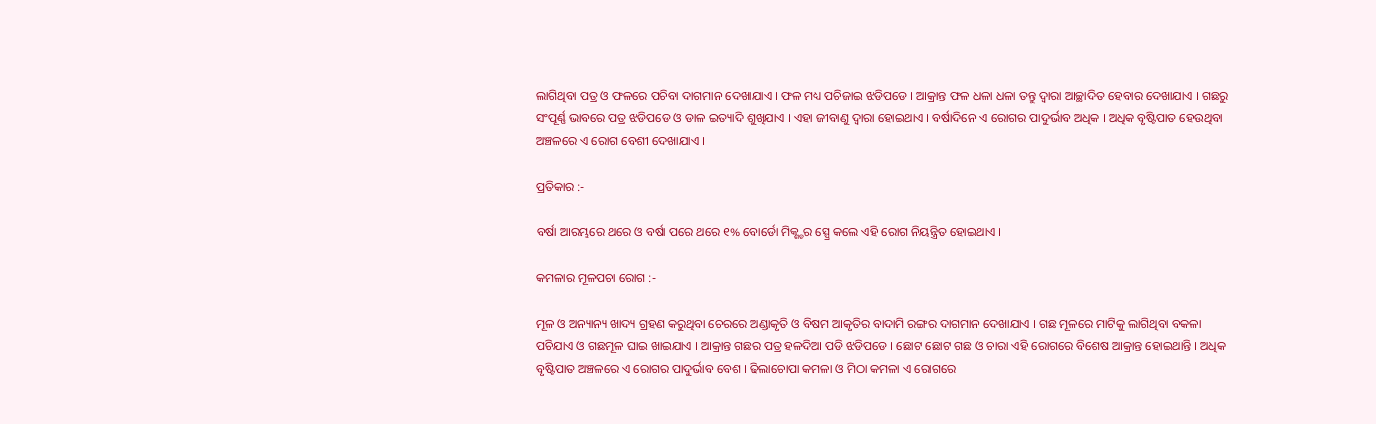ଲାଗିଥିବା ପତ୍ର ଓ ଫଳରେ ପଚିବା ଦାଗମାନ ଦେଖାଯାଏ । ଫଳ ମଧ୍ୟ ପଚିଜାଇ ଝଡିପଡେ । ଆକ୍ରାନ୍ତ ଫଳ ଧଳା ଧଳା ତନ୍ତୁ ଦ୍ଵାରା ଆଚ୍ଛାଦିତ ହେବାର ଦେଖାଯାଏ । ଗଛରୁ ସଂପୂର୍ଣ୍ଣ ଭାବରେ ପତ୍ର ଝଡିପଡେ ଓ ଡାଳ ଇତ୍ୟାଦି ଶୁଖିଯାଏ । ଏହା ଜୀବାଣୁ ଦ୍ଵାରା ହୋଇଥାଏ । ବର୍ଷାଦିନେ ଏ ରୋଗର ପାଦୁର୍ଭାବ ଅଧିକ । ଅଧିକ ବୃଷ୍ଟିପାତ ହେଉଥିବା ଅଞ୍ଚଳରେ ଏ ରୋଗ ବେଶୀ ଦେଖାଯାଏ ।

ପ୍ରତିକାର :-

ବର୍ଷା ଆରମ୍ଭରେ ଥରେ ଓ ବର୍ଷା ପରେ ଥରେ ୧% ବୋର୍ଡୋ ମିକ୍ଶ୍ଚର ସ୍ପ୍ରେ କଲେ ଏହି ରୋଗ ନିୟନ୍ତ୍ରିତ ହୋଇଥାଏ ।

କମଳାର ମୂଳପଚା ରୋଗ :-

ମୂଳ ଓ ଅନ୍ୟାନ୍ୟ ଖାଦ୍ୟ ଗ୍ରହଣ କରୁଥିବା ଚେରରେ ଅଣ୍ଡାକୃତି ଓ ବିଷମ ଆକୃତିର ବାଦାମି ରଙ୍ଗର ଦାଗମାନ ଦେଖାଯାଏ । ଗଛ ମୂଳରେ ମାଟିକୁ ଲାଗିଥିବା ବକଳା ପଚିଯାଏ ଓ ଗଛମୂଳ ଘାଇ ଖାଇଯାଏ । ଆକ୍ରାନ୍ତ ଗଛର ପତ୍ର ହଳଦିଆ ପଡି ଝଡିପଡେ । ଛୋଟ ଛୋଟ ଗଛ ଓ ଚାରା ଏହି ରୋଗରେ ବିଶେଷ ଆକ୍ରାନ୍ତ ହୋଇଥାନ୍ତି । ଅଧିକ ବୃଷ୍ଟିପାତ ଅଞ୍ଚଳରେ ଏ ରୋଗର ପାଦୁର୍ଭାବ ବେଶ । ଢିଲାଚୋପା କମଳା ଓ ମିଠା କମଳା ଏ ରୋଗରେ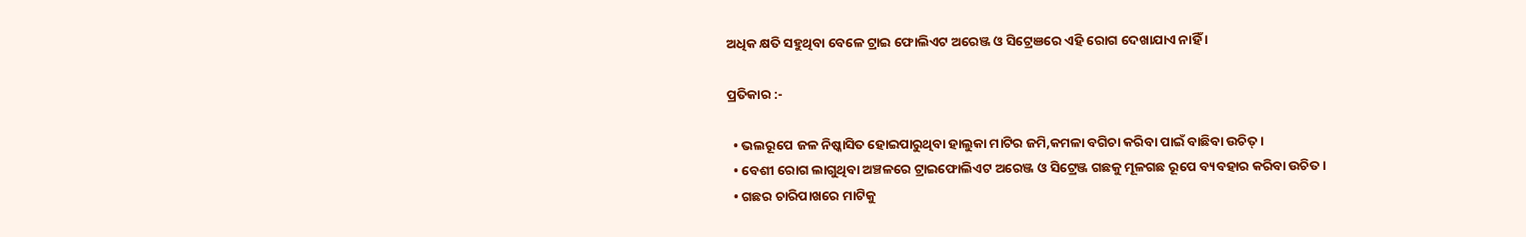ଅଧିକ କ୍ଷତି ସହୁଥିବା ବେଳେ ଟ୍ରାଇ ଫୋଲିଏଟ ଅରେଞ୍ଜ ଓ ସିଟ୍ରେଞରେ ଏହି ରୋଗ ଦେଖାଯାଏ ନାହିଁ ।

ପ୍ରତିକାର :-

  • ଭଲରୂପେ ଜଳ ନିଷ୍କାସିତ ହୋଇପାରୁଥିବା ହାଲୁକା ମାଟିର ଜମି,କମଳା ବଗିଚା କରିବା ପାଇଁ ବାଛିବା ଉଚିତ୍ ।
  • ବେଶୀ ରୋଗ ଲାଗୁଥିବା ଅଞ୍ଚଳରେ ଟ୍ରାଇଫୋଲିଏଟ ଅରେଞ୍ଜ ଓ ସିଟ୍ରେଞ୍ଜ ଗଛକୁ ମୂଳଗଛ ରୂପେ ବ୍ୟବହାର କରିବା ଉଚିତ ।
  • ଗଛର ଚାରିପାଖରେ ମାଟିକୁ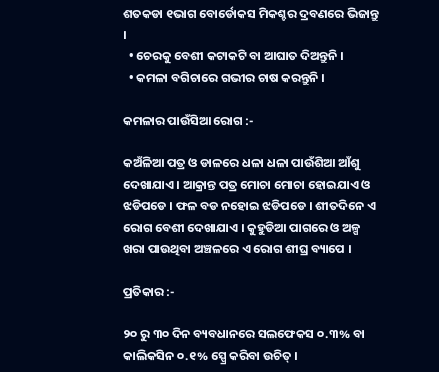ଶତକଡା ୧ଭାଗ ବୋର୍ଡୋକସ ମିକଶ୍ଚର ଦ୍ରବଣରେ ଭିଜାନ୍ତୁ ।
  • ଚେରକୁ ବେଶୀ କଟାକଟି ବା ଆଘାତ ଦିଅନ୍ତୁନି ।
  • କମଳା ବଗିଚାରେ ଗଭୀର ଚାଷ କରନ୍ତୁନି ।

କମଳାର ପାଉଁସିଆ ରୋଗ :-

କଅଁଳିଆ ପତ୍ର ଓ ଡାଳରେ ଧଳା ଧଳା ପାଉଁଶିଆ ଆଁଶୁ ଦେଖାଯାଏ । ଆକ୍ରାନ୍ତ ପତ୍ର ମୋଚା ମୋଚା ହୋଇଯାଏ ଓ ଝଡିପଡେ । ଫଳ ବଡ ନହୋଇ ଝଡିପଡେ । ଶୀତଦିନେ ଏ ରୋଗ ବେଶୀ ଦେଖାଯାଏ । କୁହୁଡିଆ ପାଗରେ ଓ ଅଳ୍ପ ଖରା ପାଉଥିବା ଅଞ୍ଚଳରେ ଏ ରୋଗ ଶୀଘ୍ର ବ୍ୟାପେ ।

ପ୍ରତିକାର :-

୨୦ ରୁ ୩୦ ଦିନ ବ୍ୟବଧାନରେ ସଲଫେକସ ୦.୩% ବା କାଲିକସିନ ୦.୧% ସ୍ପ୍ରେ କରିବା ଉଚିତ୍ ।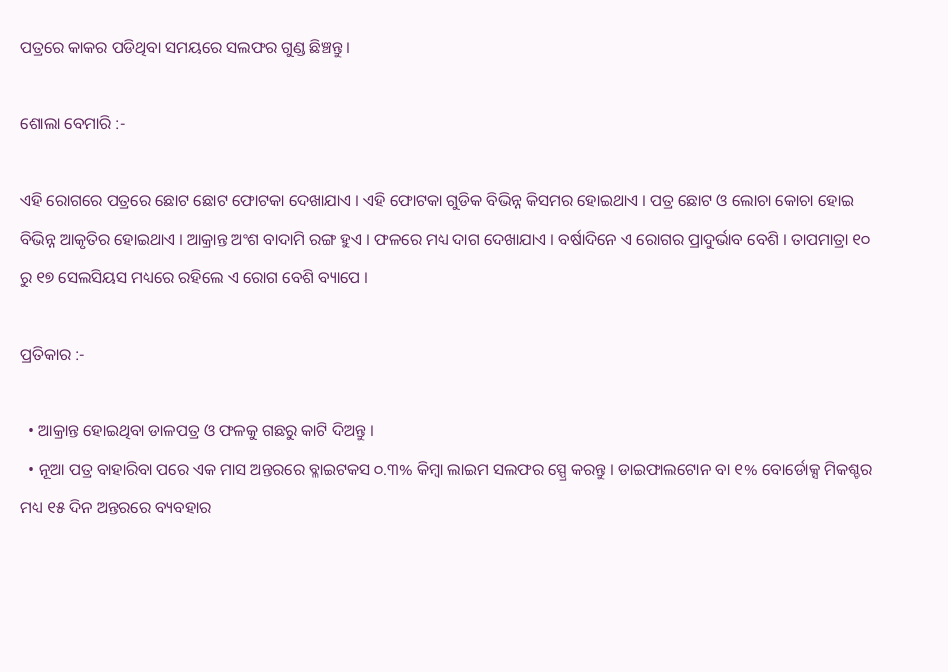ପତ୍ରରେ କାକର ପଡିଥିବା ସମୟରେ ସଲଫର ଗୁଣ୍ଡ ଛିଞ୍ଚନ୍ତୁ ।

ଶୋଲା ବେମାରି :-

ଏହି ରୋଗରେ ପତ୍ରରେ ଛୋଟ ଛୋଟ ଫୋଟକା ଦେଖାଯାଏ । ଏହି ଫୋଟକା ଗୁଡିକ ବିଭିନ୍ନ କିସମର ହୋଇଥାଏ । ପତ୍ର ଛୋଟ ଓ ଲୋଚା କୋଚା ହୋଇ ବିଭିନ୍ନ ଆକୃତିର ହୋଇଥାଏ । ଆକ୍ରାନ୍ତ ଅଂଶ ବାଦାମି ରଙ୍ଗ ହୁଏ । ଫଳରେ ମଧ୍ୟ ଦାଗ ଦେଖାଯାଏ । ବର୍ଷାଦିନେ ଏ ରୋଗର ପ୍ରାଦୁର୍ଭାବ ବେଶି । ତାପମାତ୍ରା ୧୦ ରୁ ୧୭ ସେଲସିୟସ ମଧ୍ୟରେ ରହିଲେ ଏ ରୋଗ ବେଶି ବ୍ୟାପେ ।

ପ୍ରତିକାର :-

  • ଆକ୍ରାନ୍ତ ହୋଇଥିବା ଡାଳପତ୍ର ଓ ଫଳକୁ ଗଛରୁ କାଟି ଦିଅନ୍ତୁ ।
  • ନୂଆ ପତ୍ର ବାହାରିବା ପରେ ଏକ ମାସ ଅନ୍ତରରେ ବ୍ଳାଇଟକସ ୦.୩% କିମ୍ବା ଲାଇମ ସଲଫର ସ୍ପ୍ରେ କରନ୍ତୁ । ଡାଇଫାଲଟୋନ ବା ୧% ବୋର୍ଡୋକ୍ସ ମିକଶ୍ଚର ମଧ୍ୟ ୧୫ ଦିନ ଅନ୍ତରରେ ବ୍ୟବହାର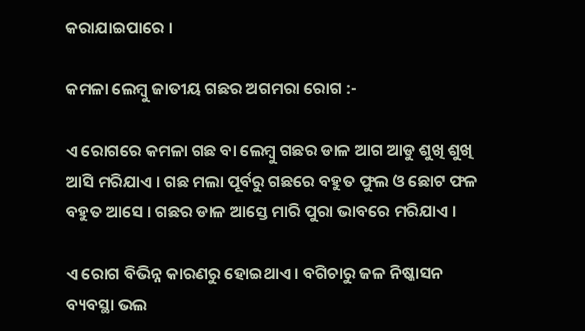କରାଯାଇପାରେ ।

କମଳା ଲେମ୍ବୁ ଜାତୀୟ ଗଛର ଅଗମରା ରୋଗ :-

ଏ ରୋଗରେ କମଳା ଗଛ ବା ଲେମ୍ବୁ ଗଛର ଡାଳ ଆଗ ଆଡୁ ଶୁଖି ଶୁଖି ଆସି ମରିଯାଏ । ଗଛ ମଲା ପୂର୍ବରୁ ଗଛରେ ବହୁତ ଫୁଲ ଓ ଛୋଟ ଫଳ ବହୁତ ଆସେ । ଗଛର ଡାଳ ଆସ୍ତେ ମାରି ପୁରା ଭାବରେ ମରିଯାଏ ।

ଏ ରୋଗ ବିଭିନ୍ନ କାରଣରୁ ହୋଇଥାଏ । ବଗିଚାରୁ ଜଳ ନିଷ୍କାସନ ବ୍ୟବସ୍ଥା ଭଲ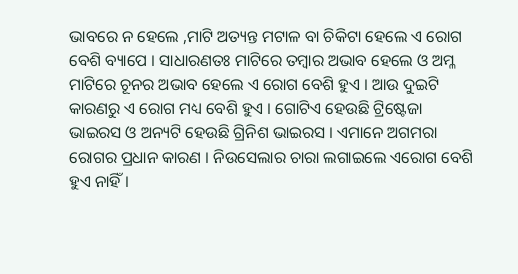ଭାବରେ ନ ହେଲେ ,ମାଟି ଅତ୍ୟନ୍ତ ମଟାଳ ବା ଚିକିଟା ହେଲେ ଏ ରୋଗ ବେଶି ବ୍ୟାପେ । ସାଧାରଣତଃ ମାଟିରେ ତମ୍ବାର ଅଭାବ ହେଲେ ଓ ଅମ୍ଳ ମାଟିରେ ଚୂନର ଅଭାବ ହେଲେ ଏ ରୋଗ ବେଶି ହୁଏ । ଆଉ ଦୁଇଟି କାରଣରୁ ଏ ରୋଗ ମଧ୍ୟ ବେଶି ହୁଏ । ଗୋଟିଏ ହେଉଛି ଟ୍ରିଷ୍ଟେଜା ଭାଇରସ ଓ ଅନ୍ୟଟି ହେଉଛି ଗ୍ରିନିଶ ଭାଇରସ । ଏମାନେ ଅଗମରା ରୋଗର ପ୍ରଧାନ କାରଣ । ନିଉସେଲାର ଚାରା ଲଗାଇଲେ ଏରୋଗ ବେଶି ହୁଏ ନାହିଁ ।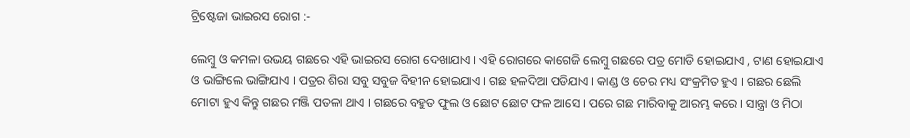ଟ୍ରିଷ୍ଟେଜା ଭାଇରସ ରୋଗ :-

ଲେମ୍ବୁ ଓ କମଳା ଉଭୟ ଗଛରେ ଏହି ଭାଇରସ ରୋଗ ଦେଖାଯାଏ । ଏହି ରୋଗରେ କାଗେଜି ଲେମ୍ବୁ ଗଛରେ ପତ୍ର ମୋଡି ହୋଇଯାଏ , ଟାଣ ହୋଇଯାଏ ଓ ଭାଙ୍ଗିଲେ ଭାଙ୍ଗିଯାଏ । ପତ୍ରର ଶିରା ସବୁ ସବୁଜ ବିହୀନ ହୋଇଯାଏ । ଗଛ ହଳଦିଆ ପଡିଯାଏ । କାଣ୍ଡ ଓ ଚେର ମଧ୍ୟ ସଂକ୍ରମିତ ହୁଏ । ଗଛର ଛେଲି ମୋଟା ହୁଏ କିନ୍ତୁ ଗଛର ମଞ୍ଜି ପତଳା ଥାଏ । ଗଛରେ ବହୁତ ଫୁଲ ଓ ଛୋଟ ଛୋଟ ଫଳ ଆସେ । ପରେ ଗଛ ମାରିବାକୁ ଆରମ୍ଭ କରେ । ସାନ୍ତ୍ରା ଓ ମିଠା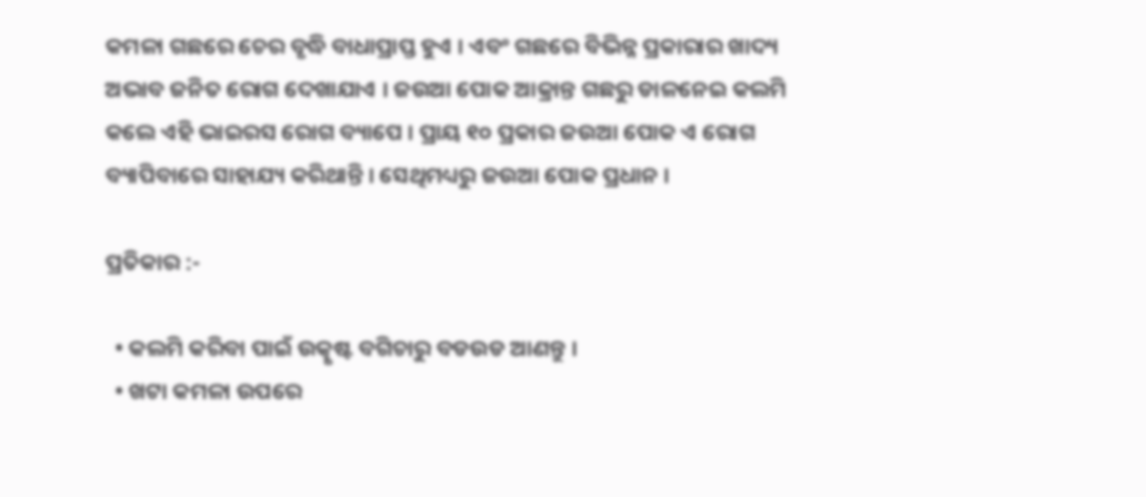କମଳା ଗଛରେ ଚେର ବୃଦ୍ଧି ବାଧାପ୍ରାପ୍ତ ହୁଏ । ଏବଂ ଗଛରେ ବିଭିନ୍ନ ପ୍ରକାରାର ଖାଦ୍ୟ ଅଭାବ ଜନିତ ରୋଗ ଦେଖାଯାଏ । ଜଉଆ ପୋକ ଆକ୍ରାନ୍ତ ଗଛରୁ ଡାଳନେଇ କଲମି କଲେ ଏହି ଭାଇରସ ରୋଗ ବ୍ୟାପେ । ପ୍ରାୟ ୧୦ ପ୍ରକାର ଜଉଆ ପୋକ ଏ ରୋଗ ବ୍ୟାପିବାରେ ସାହାଯ୍ୟ କରିଥାନ୍ତି । ସେଥିମଧ୍ୟରୁ ଜଉଆ ପୋକ ପ୍ରଧାନ ।

ପ୍ରତିକାର :-

  • କଲମି କରିବା ପାଇଁ ଉତ୍କୃଷ୍ଟ ବଗିଚାରୁ ବଡଉଡ ଆଣନ୍ତୁ ।
  • ଖଟା କମଳା ଉପରେ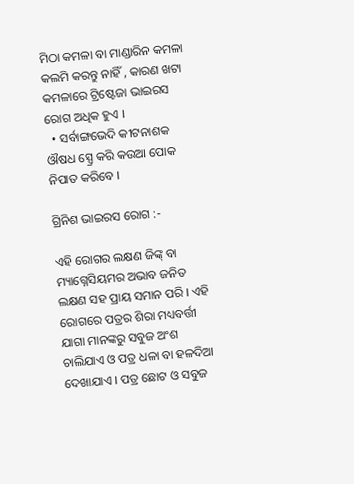ମିଠା କମଳା ବା ମାଣ୍ଡାରିନ କମଳା କଲମି କରନ୍ତୁ ନାହିଁ , କାରଣ ଖଟା କମଳାରେ ଟ୍ରିଷ୍ଟେଜା ଭାଇରସ             ରୋଗ ଅଧିକ ହୁଏ ।
  • ସର୍ବାଙ୍ଗଭେଦି କୀଟନାଶକ ଔଷଧ ସ୍ପ୍ରେ କରି କଉଆ ପୋକ ନିପାତ କରିବେ ।

ଗ୍ରିନିଶ ଭାଇରସ ରୋଗ :-

ଏହି ରୋଗର ଲକ୍ଷଣ ଜିଙ୍କ୍ ବା ମ୍ୟାଗ୍ନେସିୟମର ଅଭାବ ଜନିତ ଲକ୍ଷଣ ସହ ପ୍ରାୟ ସମାନ ପରି । ଏହି ରୋଗରେ ପତ୍ରର ଶିରା ମଧ୍ୟବର୍ତ୍ତୀ ଯାଗା ମାନଙ୍କରୁ ସବୁଜ ଅଂଶ ଚାଲିଯାଏ ଓ ପତ୍ର ଧଳା ବା ହଳଦିଆ ଦେଖାଯାଏ । ପତ୍ର ଛୋଟ ଓ ସବୁଜ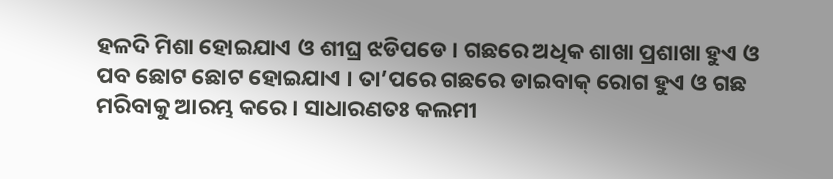ହଳଦି ମିଶା ହୋଇଯାଏ ଓ ଶୀଘ୍ର ଝଡିପଡେ । ଗଛରେ ଅଧିକ ଶାଖା ପ୍ରଶାଖା ହୁଏ ଓ ପବ ଛୋଟ ଛୋଟ ହୋଇଯାଏ । ତା’ପରେ ଗଛରେ ଡାଇବାକ୍ ରୋଗ ହୁଏ ଓ ଗଛ ମରିବାକୁ ଆରମ୍ଭ କରେ । ସାଧାରଣତଃ କଲମୀ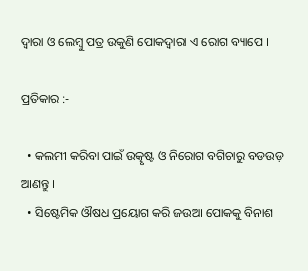ଦ୍ଵାରା ଓ ଲେମ୍ବୁ ପତ୍ର ଉକୁଣି ପୋକଦ୍ୱାରା ଏ ରୋଗ ବ୍ୟାପେ ।

ପ୍ରତିକାର :-

  • କଲମୀ କରିବା ପାଇଁ ଉତ୍କୃଷ୍ଟ ଓ ନିରୋଗ ବଗିଚାରୁ ବଡଉଡ଼ ଆଣନ୍ତୁ ।
  • ସିଷ୍ଟେମିକ ଔଷଧ ପ୍ରୟୋଗ କରି ଜଉଆ ପୋକକୁ ବିନାଶ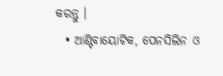କରନ୍ତୁ ।
  • ଆଣ୍ଟିବାୟୋଟିକ, ପେନସିଲିନ ଓ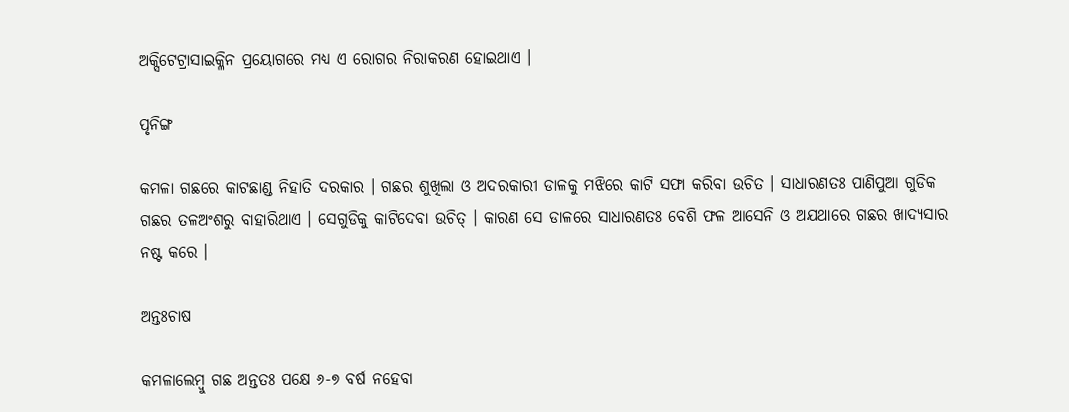ଅକ୍ସିଟେଟ୍ରାସାଇକ୍ଳିନ ପ୍ରୟୋଗରେ ମଧ୍ୟ ଏ ରୋଗର ନିରାକରଣ ହୋଇଥାଏ ।

ପୃନିଙ୍ଗ

କମଳା ଗଛରେ କାଟଛାଣ୍ଡ ନିହାତି ଦରକାର । ଗଛର ଶୁଖିଲା ଓ ଅଦରକାରୀ ଡାଳକୁ ମଝିରେ କାଟି ସଫା କରିବା ଉଚିତ । ସାଧାରଣତଃ ପାଣିପୁଆ ଗୁଡିକ ଗଛର ତଳଅଂଶରୁ ବାହାରିଥାଏ । ସେଗୁଡିକୁ କାଟିଦେବା ଉଚିତ୍ । କାରଣ ସେ ଡାଳରେ ସାଧାରଣତଃ ବେଶି ଫଳ ଆସେନି ଓ ଅଯଥାରେ ଗଛର ଖାଦ୍ୟସାର ନଷ୍ଟ କରେ ।

ଅନ୍ତଃଚାଷ

କମଳାଲେମ୍ବୁ ଗଛ ଅନ୍ତତଃ ପକ୍ଷେ ୬-୭ ବର୍ଷ ନହେବା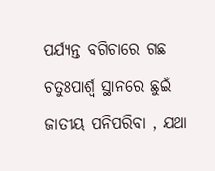ପର୍ଯ୍ୟନ୍ତ ବଗିଚାରେ ଗଛ ଚତୁଃପାର୍ଶ୍ଵ ସ୍ଥାନରେ ଛୁଇଁ ଜାତୀୟ ପନିପରିବା , ଯଥା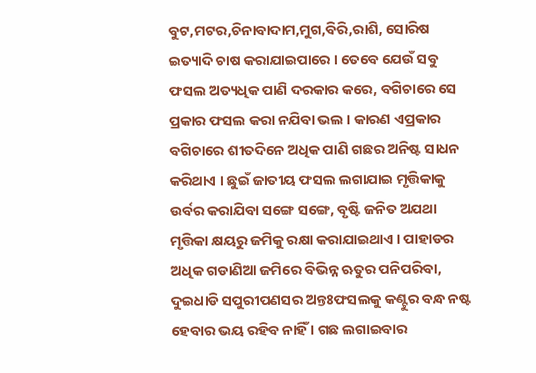ବୁଟ,ମଟର,ଚିନାବାଦାମ,ମୁଗ,ବିରି,ରାଶି, ସୋରିଷ ଇତ୍ୟାଦି ଚାଷ କରାଯାଇପାରେ । ତେବେ ଯେଉଁ ସବୁ ଫସଲ ଅତ୍ୟଧିକ ପାଣି ଦରକାର କରେ, ବଗିଚାରେ ସେ ପ୍ରକାର ଫସଲ କରା ନଯିବା ଭଲ । କାରଣ ଏପ୍ରକାର ବଗିଚାରେ ଶୀତଦିନେ ଅଧିକ ପାଣି ଗଛର ଅନିଷ୍ଟ ସାଧନ କରିଥାଏ । ଛୁଇଁ ଜାତୀୟ ଫସଲ ଲଗାଯାଇ ମୃତ୍ତିକାକୁ ଉର୍ବର କରାଯିବା ସଙ୍ଗେ ସଙ୍ଗେ, ବୃଷ୍ଟି ଜନିତ ଅଯଥା ମୃତ୍ତିକା କ୍ଷୟରୁ ଜମିକୁ ରକ୍ଷା କରାଯାଇଥାଏ । ପାହାଡର ଅଧିକ ଗଡାଣିଆ ଜମିରେ ବିଭିନ୍ନ ଋତୁର ପନିପରିବା, ଦୁଇଧାଡି ସପୁରୀପଣସର ଅନ୍ତଃଫସଲକୁ କଣ୍ଟୁର ବନ୍ଧ ନଷ୍ଟ ହେବାର ଭୟ ରହିବ ନାହିଁ । ଗଛ ଲଗାଇବାର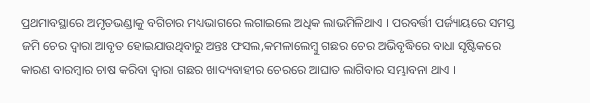ପ୍ରଥମାବସ୍ଥାରେ ଅମୃତଭଣ୍ଡାକୁ ବଗିଚାର ମଧ୍ୟଭାଗରେ ଲଗାଇଲେ ଅଧିକ ଲାଭମିଳିଥାଏ । ପରବର୍ତ୍ତୀ ପର୍ଜ୍ୟାୟରେ ସମସ୍ତ ଜମି ଚେର ଦ୍ଵାରା ଆବୃତ ହୋଇଯାଉଥିବାରୁ ଅନ୍ତଃ ଫସଲ,କମଳାଲେମ୍ବୁ ଗଛର ଚେର ଅଭିବୃଦ୍ଧିରେ ବାଧା ସୃଷ୍ଟିକରେ କାରଣ ବାରମ୍ବାର ଚାଷ କରିବା ଦ୍ଵାରା ଗଛର ଖାଦ୍ୟବାହୀର ଚେରରେ ଆଘାତ ଲାଗିବାର ସମ୍ଭାବନା ଥାଏ ।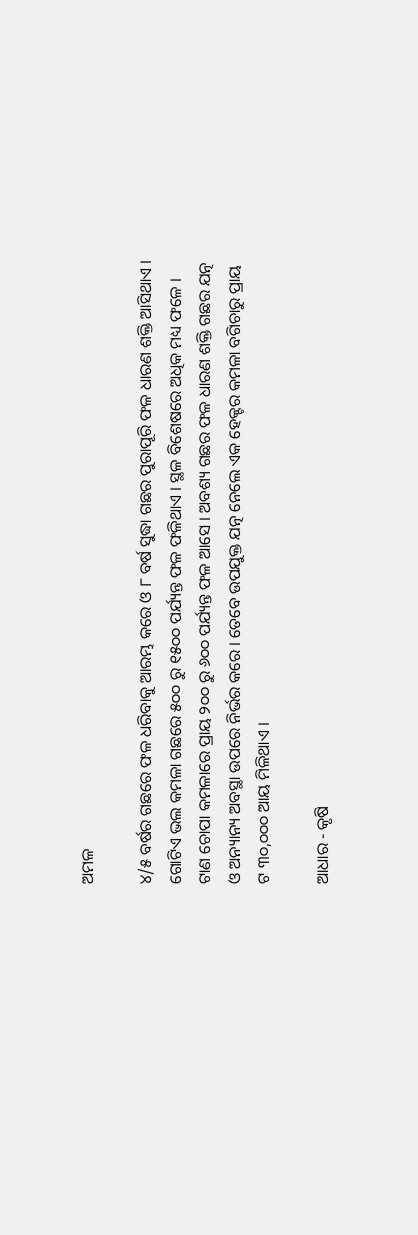ଅମଳ

୪/୫ ବର୍ଷର ଗଛରେ ଫଳ ଧରିବାକୁ ଆରମ୍ଭ କରେ ଓ ୮ ବର୍ଷ ସୁଦ୍ଧା ଗଛର ପୁରାପୂରି ଫଳ ଧାରଣ ଶକ୍ତି ଆସିଥାଏ । ଗୋଟିଏ ଭଲ କମଳା ଗଛରେ ୫୦୦ ରୁ ୧୫୦୦ ପର୍ଯ୍ୟନ୍ତ ଫଳ ଫଳିଥାଏ । ସ୍ଥଳ ବିଶେଷରେ ଅଧିକ ମଧ୍ୟ ଫଳେ । ଟାଣ ଚୋପା କମଳାରେ ପ୍ରାୟ ୨୦୦ ରୁ ୬୦୦ ପର୍ଯ୍ୟନ୍ତ ଫଳ ଆସେ । ଅବଶ୍ୟ ଗଛର ଫଳ ଧାରଣ ଶକ୍ତି ଗଛର ଯତ୍ନ ଓ ଅନ୍ୟାନ୍ୟ ଅବସ୍ଥା ଉପରେ ନିର୍ଭର କରେ । ତେବେ ଉପଯୁକ୍ତ ଯତ୍ନ ନେଲେ ଏକ ହେକ୍ଟର କମଳା ବଗିଚାରୁ ପ୍ରାୟ ଟ ୩୦,୦୦୦ ଆୟ ମିଳିଥାଏ ।

ଆଧାର - କୃଷି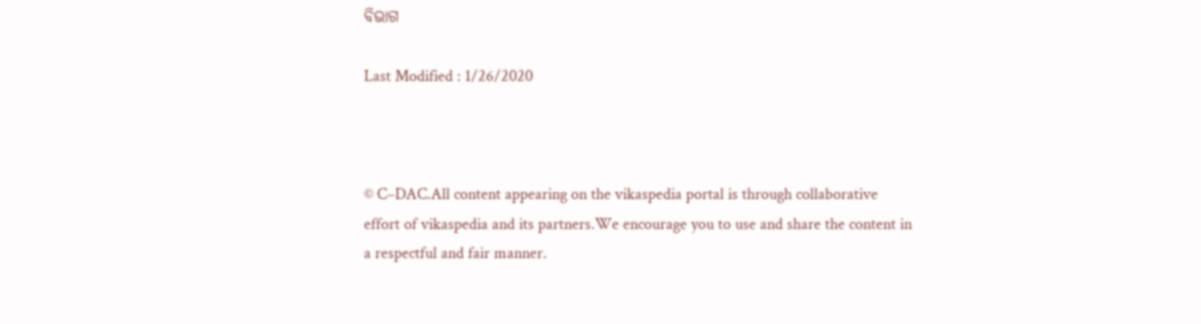ବିଭାଗ

Last Modified : 1/26/2020



© C–DAC.All content appearing on the vikaspedia portal is through collaborative effort of vikaspedia and its partners.We encourage you to use and share the content in a respectful and fair manner.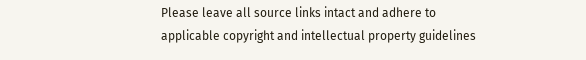Please leave all source links intact and adhere to applicable copyright and intellectual property guidelines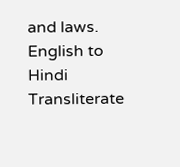and laws.
English to Hindi Transliterate